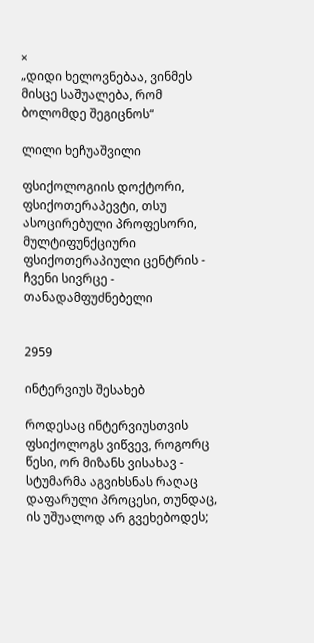×
„დიდი ხელოვნებაა, ვინმეს მისცე საშუალება, რომ ბოლომდე შეგიცნოს“

ლილი ხეჩუაშვილი

ფსიქოლოგიის დოქტორი, ფსიქოთერაპევტი, თსუ ასოცირებული პროფესორი, მულტიფუნქციური ფსიქოთერაპიული ცენტრის - ჩვენი სივრცე - თანადამფუძნებელი


2959

ინტერვიუს შესახებ

როდესაც ინტერვიუსთვის ფსიქოლოგს ვიწვევ, როგორც წესი, ორ მიზანს ვისახავ - სტუმარმა აგვიხსნას რაღაც დაფარული პროცესი, თუნდაც, ის უშუალოდ არ გვეხებოდეს;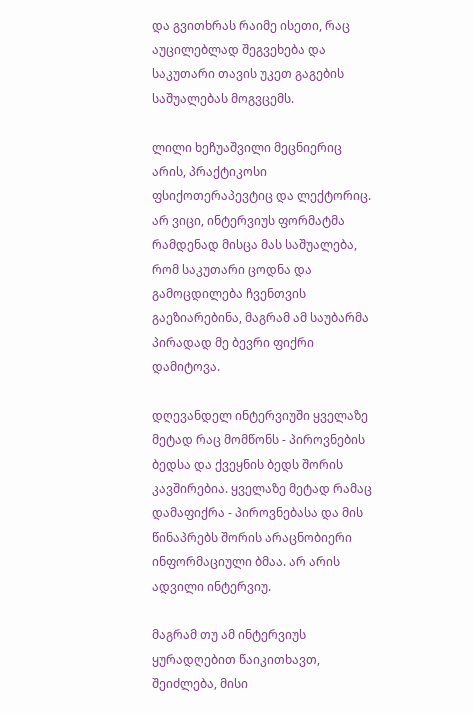და გვითხრას რაიმე ისეთი, რაც აუცილებლად შეგვეხება და საკუთარი თავის უკეთ გაგების საშუალებას მოგვცემს.

ლილი ხეჩუაშვილი მეცნიერიც არის, პრაქტიკოსი ფსიქოთერაპევტიც და ლექტორიც. არ ვიცი, ინტერვიუს ფორმატმა რამდენად მისცა მას საშუალება, რომ საკუთარი ცოდნა და გამოცდილება ჩვენთვის გაეზიარებინა, მაგრამ ამ საუბარმა პირადად მე ბევრი ფიქრი დამიტოვა.

დღევანდელ ინტერვიუში ყველაზე მეტად რაც მომწონს - პიროვნების ბედსა და ქვეყნის ბედს შორის კავშირებია. ყველაზე მეტად რამაც დამაფიქრა - პიროვნებასა და მის წინაპრებს შორის არაცნობიერი ინფორმაციული ბმაა. არ არის ადვილი ინტერვიუ.

მაგრამ თუ ამ ინტერვიუს ყურადღებით წაიკითხავთ, შეიძლება, მისი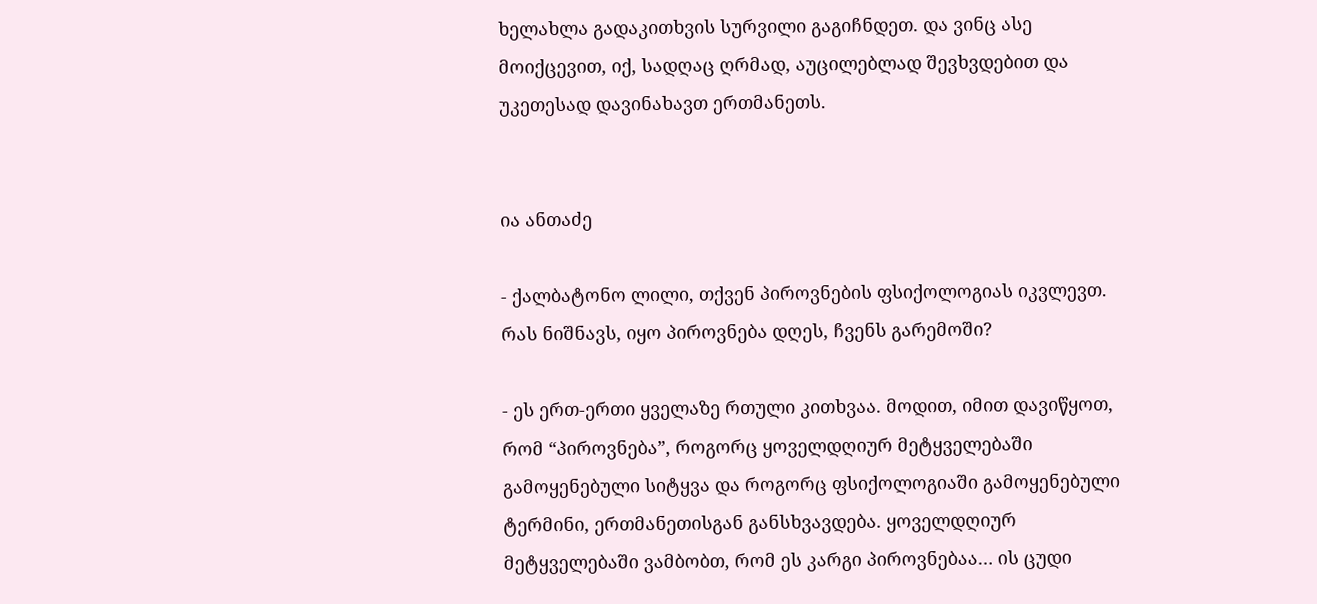ხელახლა გადაკითხვის სურვილი გაგიჩნდეთ. და ვინც ასე მოიქცევით, იქ, სადღაც ღრმად, აუცილებლად შევხვდებით და უკეთესად დავინახავთ ერთმანეთს.


ია ანთაძე

- ქალბატონო ლილი, თქვენ პიროვნების ფსიქოლოგიას იკვლევთ. რას ნიშნავს, იყო პიროვნება დღეს, ჩვენს გარემოში?

- ეს ერთ-ერთი ყველაზე რთული კითხვაა. მოდით, იმით დავიწყოთ, რომ “პიროვნება”, როგორც ყოველდღიურ მეტყველებაში გამოყენებული სიტყვა და როგორც ფსიქოლოგიაში გამოყენებული ტერმინი, ერთმანეთისგან განსხვავდება. ყოველდღიურ მეტყველებაში ვამბობთ, რომ ეს კარგი პიროვნებაა… ის ცუდი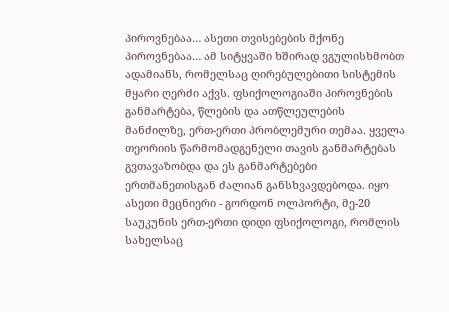პიროვნებაა… ასეთი თვისებების მქონე პიროვნებაა… ამ სიტყვაში ხშირად ვგულისხმობთ ადამიანს, რომელსაც ღირებულებითი სისტემის მყარი ღერძი აქვს. ფსიქოლოგიაში პიროვნების განმარტება, წლების და ათწლეულების მანძილზე, ერთ-ერთი პრობლემური თემაა. ყველა თეორიის წარმომადგენელი თავის განმარტებას გვთავაზობდა და ეს განმარტებები ერთმანეთისგან ძალიან განსხვავდებოდა. იყო ასეთი მეცნიერი - გორდონ ოლპორტი, მე-20 საუკუნის ერთ-ერთი დიდი ფსიქოლოგი, რომლის სახელსაც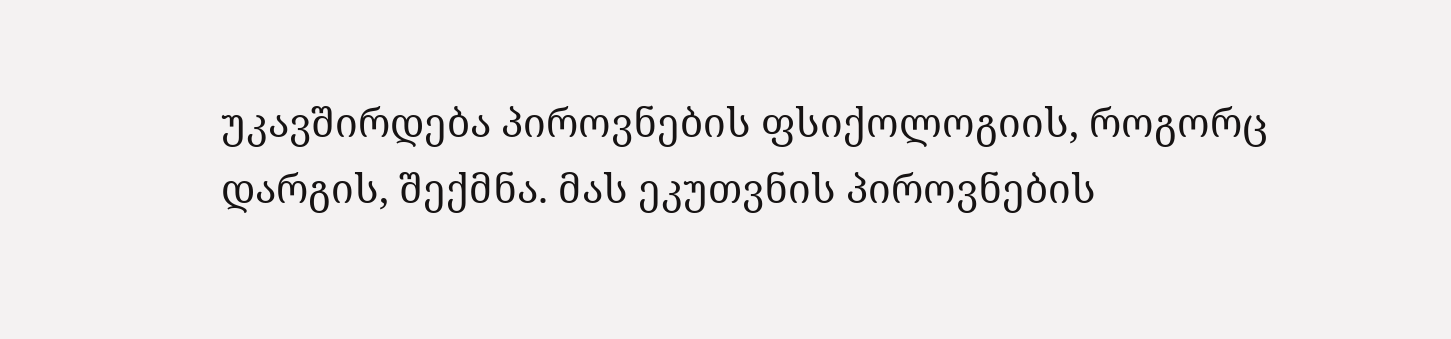უკავშირდება პიროვნების ფსიქოლოგიის, როგორც დარგის, შექმნა. მას ეკუთვნის პიროვნების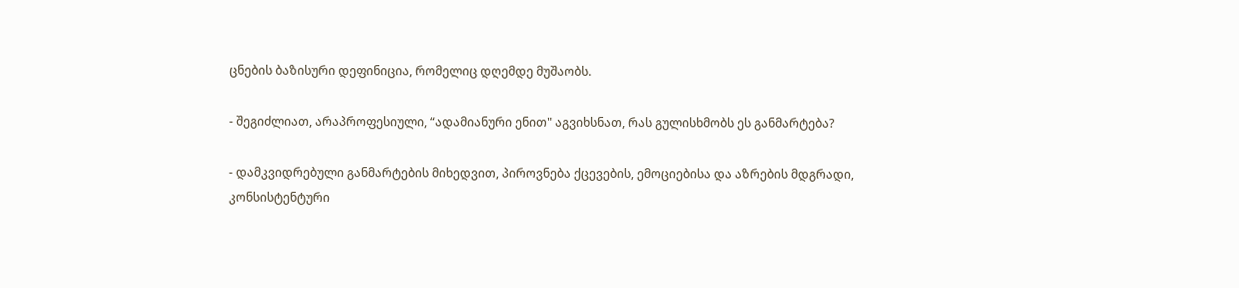ცნების ბაზისური დეფინიცია, რომელიც დღემდე მუშაობს.

- შეგიძლიათ, არაპროფესიული, “ადამიანური ენით" აგვიხსნათ, რას გულისხმობს ეს განმარტება?

- დამკვიდრებული განმარტების მიხედვით, პიროვნება ქცევების, ემოციებისა და აზრების მდგრადი, კონსისტენტური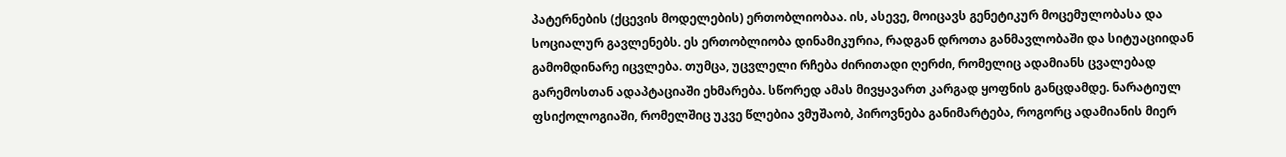პატერნების (ქცევის მოდელების) ერთობლიობაა. ის, ასევე, მოიცავს გენეტიკურ მოცემულობასა და სოციალურ გავლენებს. ეს ერთობლიობა დინამიკურია, რადგან დროთა განმავლობაში და სიტუაციიდან გამომდინარე იცვლება. თუმცა, უცვლელი რჩება ძირითადი ღერძი, რომელიც ადამიანს ცვალებად გარემოსთან ადაპტაციაში ეხმარება. სწორედ ამას მივყავართ კარგად ყოფნის განცდამდე. ნარატიულ ფსიქოლოგიაში, რომელშიც უკვე წლებია ვმუშაობ, პიროვნება განიმარტება, როგორც ადამიანის მიერ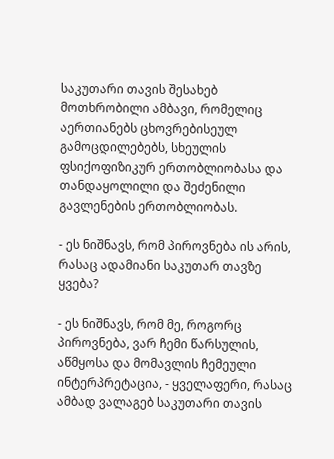საკუთარი თავის შესახებ მოთხრობილი ამბავი, რომელიც აერთიანებს ცხოვრებისეულ გამოცდილებებს, სხეულის ფსიქოფიზიკურ ერთობლიობასა და თანდაყოლილი და შეძენილი გავლენების ერთობლიობას.

- ეს ნიშნავს, რომ პიროვნება ის არის, რასაც ადამიანი საკუთარ თავზე ყვება?

- ეს ნიშნავს, რომ მე, როგორც პიროვნება, ვარ ჩემი წარსულის, აწმყოსა და მომავლის ჩემეული ინტერპრეტაცია, - ყველაფერი, რასაც ამბად ვალაგებ საკუთარი თავის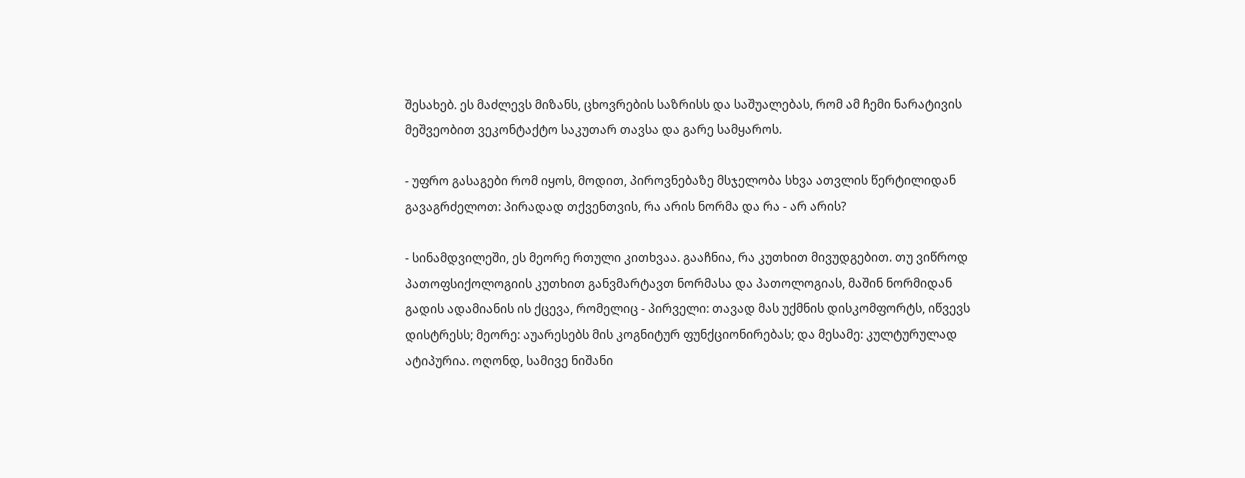შესახებ. ეს მაძლევს მიზანს, ცხოვრების საზრისს და საშუალებას, რომ ამ ჩემი ნარატივის მეშვეობით ვეკონტაქტო საკუთარ თავსა და გარე სამყაროს.

- უფრო გასაგები რომ იყოს, მოდით, პიროვნებაზე მსჯელობა სხვა ათვლის წერტილიდან გავაგრძელოთ: პირადად თქვენთვის, რა არის ნორმა და რა - არ არის?

- სინამდვილეში, ეს მეორე რთული კითხვაა. გააჩნია, რა კუთხით მივუდგებით. თუ ვიწროდ პათოფსიქოლოგიის კუთხით განვმარტავთ ნორმასა და პათოლოგიას, მაშინ ნორმიდან გადის ადამიანის ის ქცევა, რომელიც - პირველი: თავად მას უქმნის დისკომფორტს, იწვევს დისტრესს; მეორე: აუარესებს მის კოგნიტურ ფუნქციონირებას; და მესამე: კულტურულად ატიპურია. ოღონდ, სამივე ნიშანი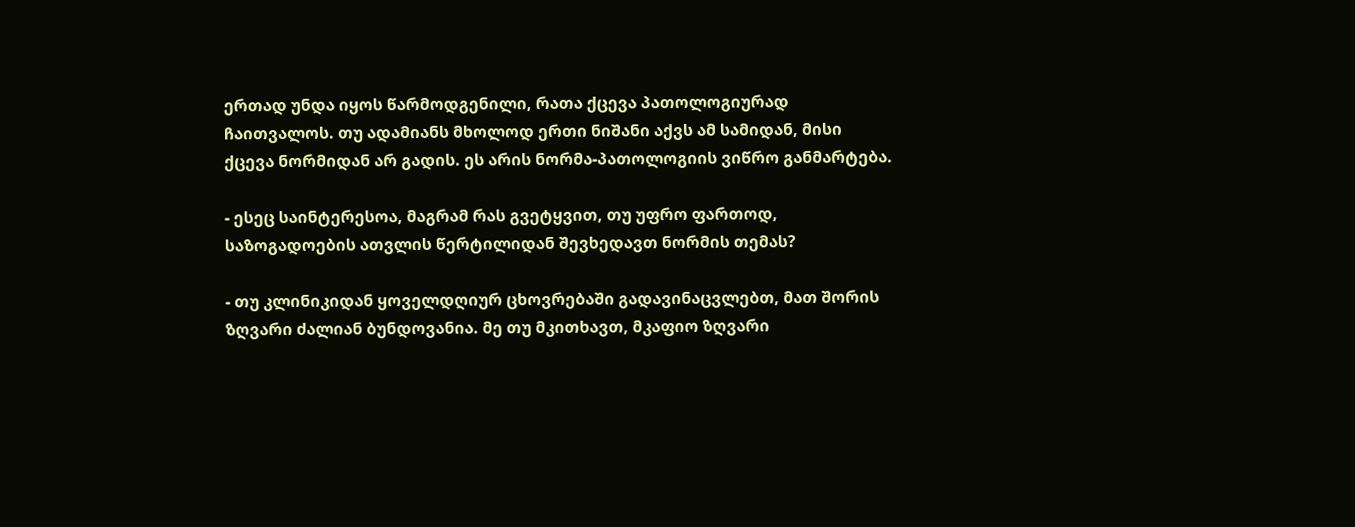ერთად უნდა იყოს წარმოდგენილი, რათა ქცევა პათოლოგიურად ჩაითვალოს. თუ ადამიანს მხოლოდ ერთი ნიშანი აქვს ამ სამიდან, მისი ქცევა ნორმიდან არ გადის. ეს არის ნორმა-პათოლოგიის ვიწრო განმარტება.

- ესეც საინტერესოა, მაგრამ რას გვეტყვით, თუ უფრო ფართოდ, საზოგადოების ათვლის წერტილიდან შევხედავთ ნორმის თემას?

- თუ კლინიკიდან ყოველდღიურ ცხოვრებაში გადავინაცვლებთ, მათ შორის ზღვარი ძალიან ბუნდოვანია. მე თუ მკითხავთ, მკაფიო ზღვარი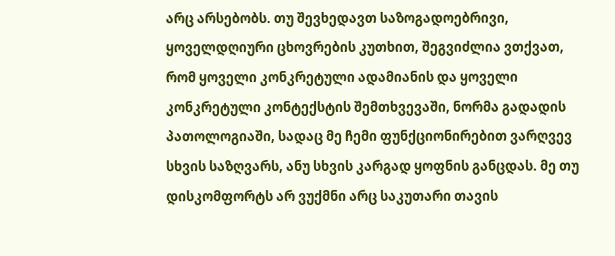არც არსებობს. თუ შევხედავთ საზოგადოებრივი, ყოველდღიური ცხოვრების კუთხით, შეგვიძლია ვთქვათ, რომ ყოველი კონკრეტული ადამიანის და ყოველი კონკრეტული კონტექსტის შემთხვევაში, ნორმა გადადის პათოლოგიაში, სადაც მე ჩემი ფუნქციონირებით ვარღვევ სხვის საზღვარს, ანუ სხვის კარგად ყოფნის განცდას. მე თუ დისკომფორტს არ ვუქმნი არც საკუთარი თავის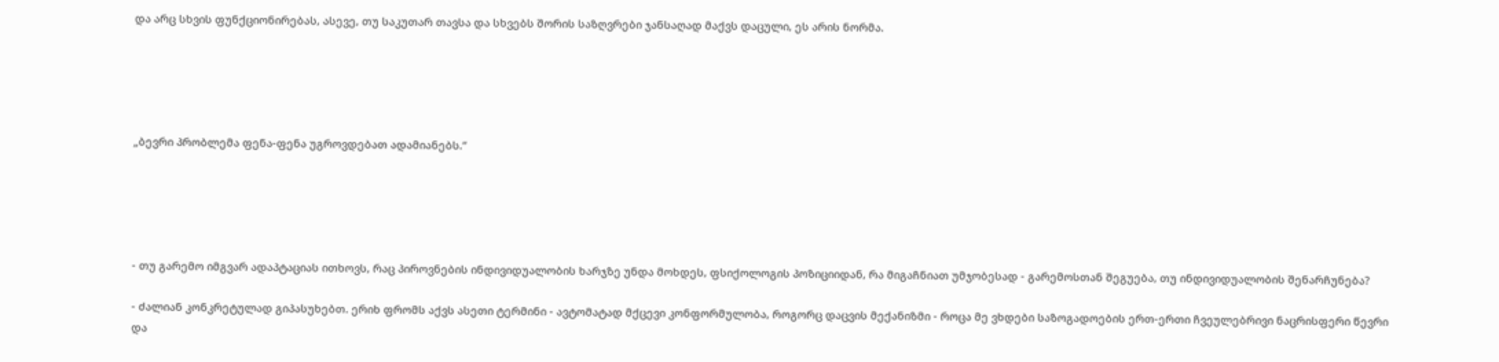და არც სხვის ფუნქციონირებას, ასევე, თუ საკუთარ თავსა და სხვებს შორის საზღვრები ჯანსაღად მაქვს დაცული, ეს არის ნორმა.





„ბევრი პრობლემა ფენა-ფენა უგროვდებათ ადამიანებს.“





- თუ გარემო იმგვარ ადაპტაციას ითხოვს, რაც პიროვნების ინდივიდუალობის ხარჯზე უნდა მოხდეს, ფსიქოლოგის პოზიციიდან, რა მიგაჩნიათ უმჯობესად - გარემოსთან შეგუება, თუ ინდივიდუალობის შენარჩუნება?

- ძალიან კონკრეტულად გიპასუხებთ. ერიხ ფრომს აქვს ასეთი ტერმინი - ავტომატად მქცევი კონფორმულობა, როგორც დაცვის მექანიზმი - როცა მე ვხდები საზოგადოების ერთ-ერთი ჩვეულებრივი ნაცრისფერი წევრი და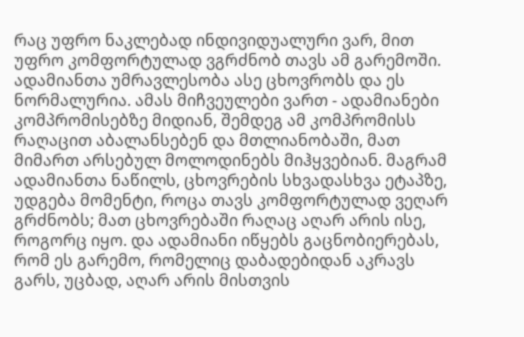რაც უფრო ნაკლებად ინდივიდუალური ვარ, მით უფრო კომფორტულად ვგრძნობ თავს ამ გარემოში. ადამიანთა უმრავლესობა ასე ცხოვრობს და ეს ნორმალურია. ამას მიჩვეულები ვართ - ადამიანები კომპრომისებზე მიდიან, შემდეგ ამ კომპრომისს რაღაცით აბალანსებენ და მთლიანობაში, მათ მიმართ არსებულ მოლოდინებს მიჰყვებიან. მაგრამ ადამიანთა ნაწილს, ცხოვრების სხვადასხვა ეტაპზე, უდგება მომენტი, როცა თავს კომფორტულად ვეღარ გრძნობს; მათ ცხოვრებაში რაღაც აღარ არის ისე, როგორც იყო. და ადამიანი იწყებს გაცნობიერებას, რომ ეს გარემო, რომელიც დაბადებიდან აკრავს გარს, უცბად, აღარ არის მისთვის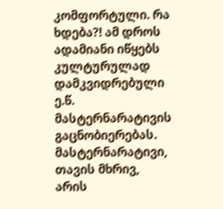კომფორტული. რა ხდება?! ამ დროს ადამიანი იწყებს კულტურულად დამკვიდრებული ე.წ. მასტერნარატივის გაცნობიერებას. მასტერნარატივი, თავის მხრივ, არის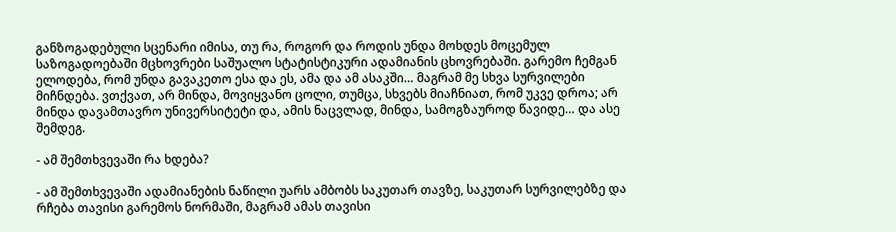განზოგადებული სცენარი იმისა, თუ რა, როგორ და როდის უნდა მოხდეს მოცემულ საზოგადოებაში მცხოვრები საშუალო სტატისტიკური ადამიანის ცხოვრებაში. გარემო ჩემგან ელოდება, რომ უნდა გავაკეთო ესა და ეს, ამა და ამ ასაკში… მაგრამ მე სხვა სურვილები მიჩნდება. ვთქვათ, არ მინდა, მოვიყვანო ცოლი, თუმცა, სხვებს მიაჩნიათ, რომ უკვე დროა; არ მინდა დავამთავრო უნივერსიტეტი და, ამის ნაცვლად, მინდა, სამოგზაუროდ წავიდე… და ასე შემდეგ.

- ამ შემთხვევაში რა ხდება?

- ამ შემთხვევაში ადამიანების ნაწილი უარს ამბობს საკუთარ თავზე, საკუთარ სურვილებზე და რჩება თავისი გარემოს ნორმაში, მაგრამ ამას თავისი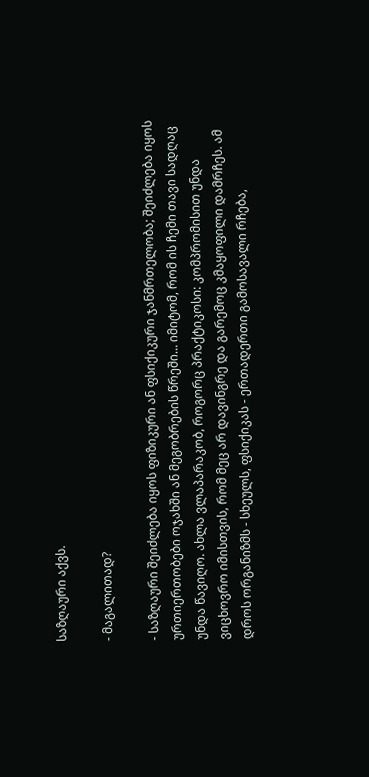საზღაური აქვს.

- მაგალითად?

- საზღაური შეიძლება იყოს ფიზიკური ან ფსიქიკური ჯანმრთელობა; შეიძლება იყოს ურთიერთობები ოჯახში ან მეგობრების წრეში… იმიტომ, რომ ის ჩემი თავი სადღაც უნდა წავიღო. ახლა ვლაპარაკობ, როგორც პრაქტიკოსი: კომპრომისით უნდა ვიცხოვრო იმისთვის, რომ მეც არ დავინგრე და გარემოც კმაყოფილი დამრჩეს. ამ დროს ორგანიზმს - სხეულს, ფსიქიკას - ერთადერთი გამოსავალი რჩება,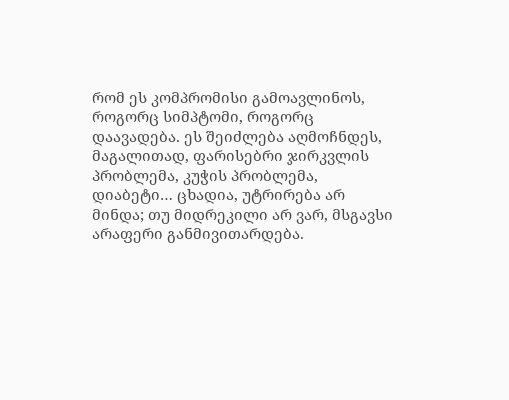რომ ეს კომპრომისი გამოავლინოს, როგორც სიმპტომი, როგორც დაავადება. ეს შეიძლება აღმოჩნდეს, მაგალითად, ფარისებრი ჯირკვლის პრობლემა, კუჭის პრობლემა, დიაბეტი… ცხადია, უტრირება არ მინდა; თუ მიდრეკილი არ ვარ, მსგავსი არაფერი განმივითარდება.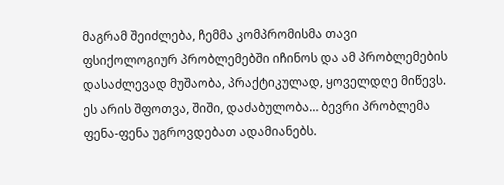მაგრამ შეიძლება, ჩემმა კომპრომისმა თავი ფსიქოლოგიურ პრობლემებში იჩინოს და ამ პრობლემების დასაძლევად მუშაობა, პრაქტიკულად, ყოველდღე მიწევს. ეს არის შფოთვა, შიში, დაძაბულობა… ბევრი პრობლემა ფენა-ფენა უგროვდებათ ადამიანებს.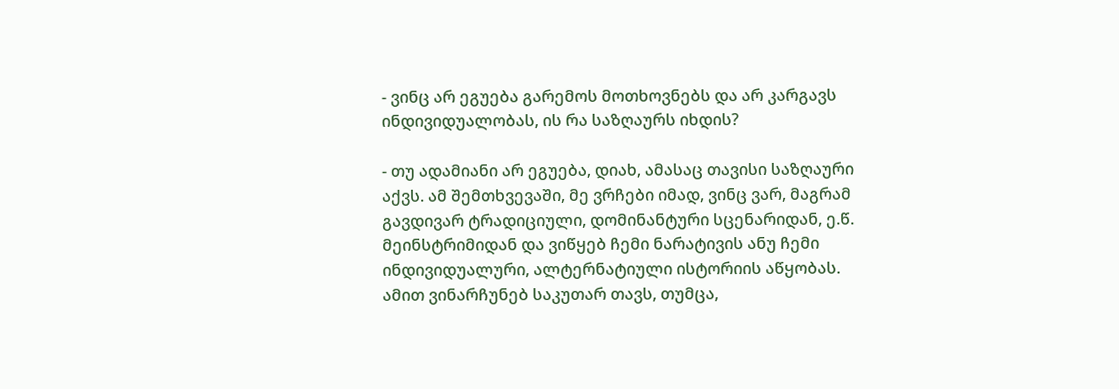- ვინც არ ეგუება გარემოს მოთხოვნებს და არ კარგავს ინდივიდუალობას, ის რა საზღაურს იხდის?

- თუ ადამიანი არ ეგუება, დიახ, ამასაც თავისი საზღაური აქვს. ამ შემთხვევაში, მე ვრჩები იმად, ვინც ვარ, მაგრამ გავდივარ ტრადიციული, დომინანტური სცენარიდან, ე.წ. მეინსტრიმიდან და ვიწყებ ჩემი ნარატივის ანუ ჩემი ინდივიდუალური, ალტერნატიული ისტორიის აწყობას. ამით ვინარჩუნებ საკუთარ თავს, თუმცა,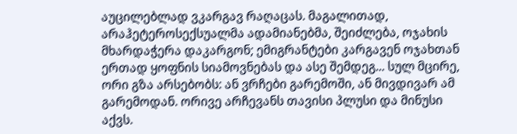აუცილებლად ვკარგავ რაღაცას. მაგალითად, არაჰეტეროსექსუალმა ადამიანებმა, შეიძლება, ოჯახის მხარდაჭერა დაკარგონ; ემიგრანტები კარგავენ ოჯახთან ერთად ყოფნის სიამოვნებას და ასე შემდეგ... სულ მცირე, ორი გზა არსებობს: ან ვრჩები გარემოში, ან მივდივარ ამ გარემოდან. ორივე არჩევანს თავისი პლუსი და მინუსი აქვს.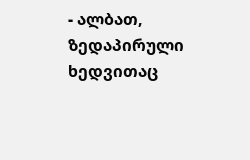- ალბათ, ზედაპირული ხედვითაც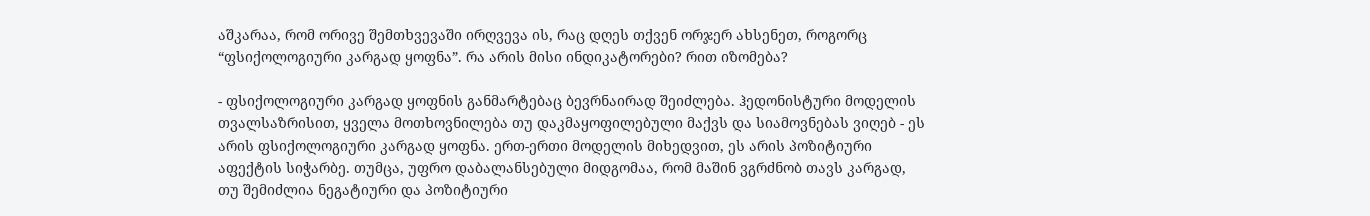აშკარაა, რომ ორივე შემთხვევაში ირღვევა ის, რაც დღეს თქვენ ორჯერ ახსენეთ, როგორც “ფსიქოლოგიური კარგად ყოფნა”. რა არის მისი ინდიკატორები? რით იზომება?

- ფსიქოლოგიური კარგად ყოფნის განმარტებაც ბევრნაირად შეიძლება. ჰედონისტური მოდელის თვალსაზრისით, ყველა მოთხოვნილება თუ დაკმაყოფილებული მაქვს და სიამოვნებას ვიღებ - ეს არის ფსიქოლოგიური კარგად ყოფნა. ერთ-ერთი მოდელის მიხედვით, ეს არის პოზიტიური აფექტის სიჭარბე. თუმცა, უფრო დაბალანსებული მიდგომაა, რომ მაშინ ვგრძნობ თავს კარგად, თუ შემიძლია ნეგატიური და პოზიტიური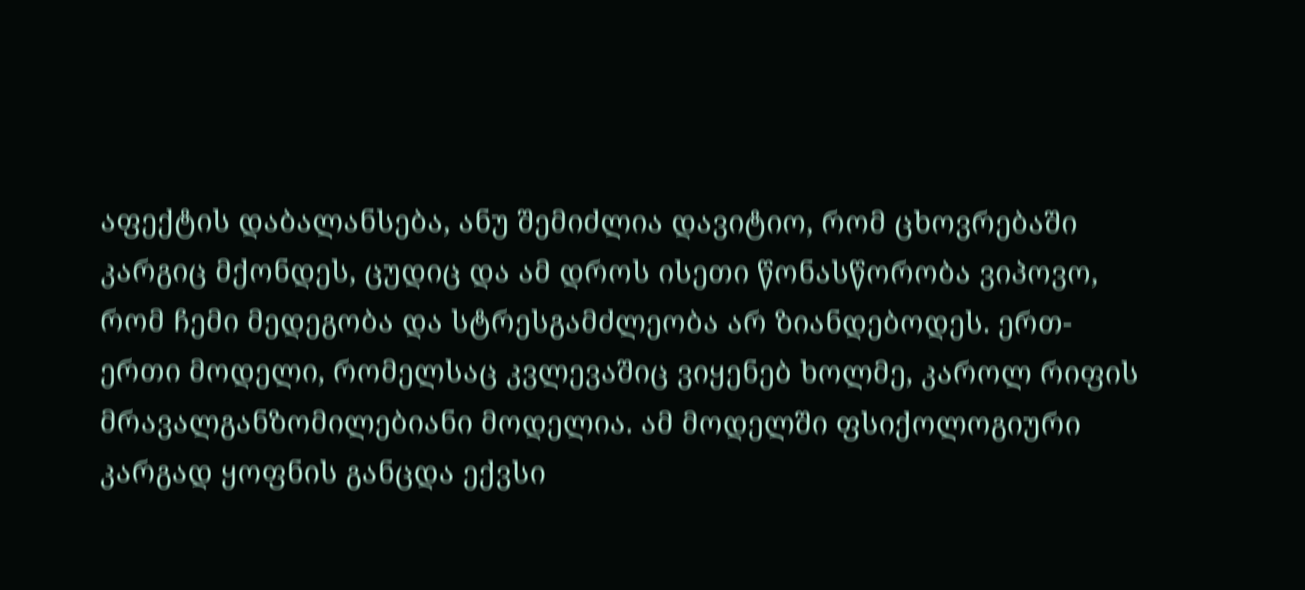აფექტის დაბალანსება, ანუ შემიძლია დავიტიო, რომ ცხოვრებაში კარგიც მქონდეს, ცუდიც და ამ დროს ისეთი წონასწორობა ვიპოვო, რომ ჩემი მედეგობა და სტრესგამძლეობა არ ზიანდებოდეს. ერთ-ერთი მოდელი, რომელსაც კვლევაშიც ვიყენებ ხოლმე, კაროლ რიფის მრავალგანზომილებიანი მოდელია. ამ მოდელში ფსიქოლოგიური კარგად ყოფნის განცდა ექვსი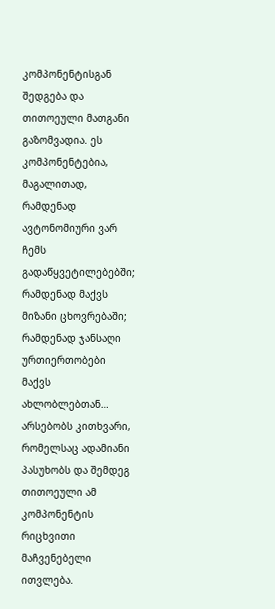კომპონენტისგან შედგება და თითოეული მათგანი გაზომვადია. ეს კომპონენტებია, მაგალითად, რამდენად ავტონომიური ვარ ჩემს გადაწყვეტილებებში; რამდენად მაქვს მიზანი ცხოვრებაში; რამდენად ჯანსაღი ურთიერთობები მაქვს ახლობლებთან… არსებობს კითხვარი, რომელსაც ადამიანი პასუხობს და შემდეგ თითოეული ამ კომპონენტის რიცხვითი მაჩვენებელი ითვლება.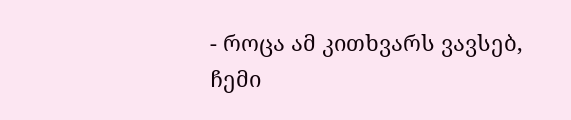- როცა ამ კითხვარს ვავსებ, ჩემი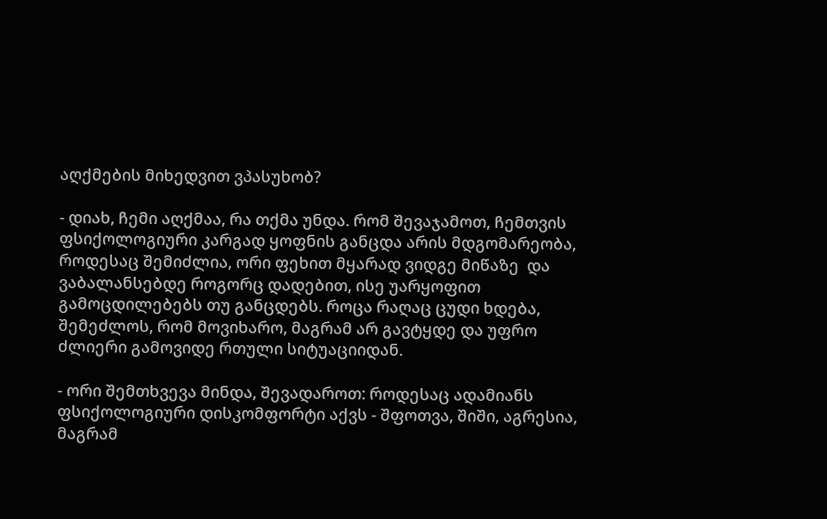აღქმების მიხედვით ვპასუხობ?

- დიახ, ჩემი აღქმაა, რა თქმა უნდა. რომ შევაჯამოთ, ჩემთვის ფსიქოლოგიური კარგად ყოფნის განცდა არის მდგომარეობა, როდესაც შემიძლია, ორი ფეხით მყარად ვიდგე მიწაზე  და ვაბალანსებდე როგორც დადებით, ისე უარყოფით გამოცდილებებს თუ განცდებს. როცა რაღაც ცუდი ხდება, შემეძლოს, რომ მოვიხარო, მაგრამ არ გავტყდე და უფრო ძლიერი გამოვიდე რთული სიტუაციიდან.

- ორი შემთხვევა მინდა, შევადაროთ: როდესაც ადამიანს ფსიქოლოგიური დისკომფორტი აქვს - შფოთვა, შიში, აგრესია, მაგრამ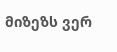მიზეზს ვერ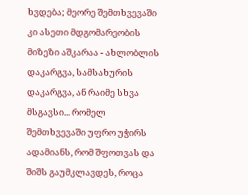ხვდება; მეორე შემთხვევაში კი ასეთი მდგომარეობის მიზეზი აშკარაა - ახლობლის დაკარგვა, სამსახურის დაკარგვა, ან რაიმე სხვა მსგავსი... რომელ შემთხვევაში უფრო უჭირს ადამიანს, რომ შფოთვას და შიშს გაუმკლავდეს, როცა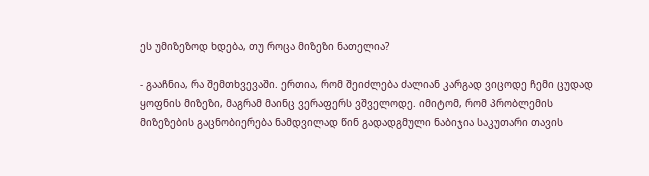ეს უმიზეზოდ ხდება, თუ როცა მიზეზი ნათელია?

- გააჩნია, რა შემთხვევაში. ერთია, რომ შეიძლება ძალიან კარგად ვიცოდე ჩემი ცუდად ყოფნის მიზეზი, მაგრამ მაინც ვერაფერს ვშველოდე. იმიტომ, რომ პრობლემის მიზეზების გაცნობიერება ნამდვილად წინ გადადგმული ნაბიჯია საკუთარი თავის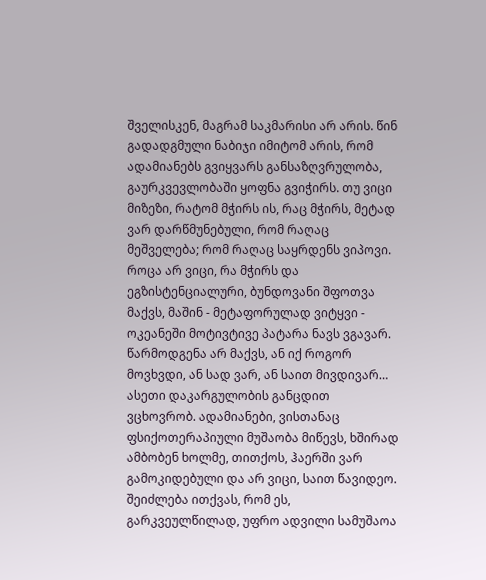შველისკენ, მაგრამ საკმარისი არ არის. წინ გადადგმული ნაბიჯი იმიტომ არის, რომ ადამიანებს გვიყვარს განსაზღვრულობა, გაურკვევლობაში ყოფნა გვიჭირს. თუ ვიცი მიზეზი, რატომ მჭირს ის, რაც მჭირს, მეტად ვარ დარწმუნებული, რომ რაღაც მეშველება; რომ რაღაც საყრდენს ვიპოვი. როცა არ ვიცი, რა მჭირს და ეგზისტენციალური, ბუნდოვანი შფოთვა მაქვს, მაშინ - მეტაფორულად ვიტყვი - ოკეანეში მოტივტივე პატარა ნავს ვგავარ. წარმოდგენა არ მაქვს, ან იქ როგორ მოვხვდი, ან სად ვარ, ან საით მივდივარ… ასეთი დაკარგულობის განცდით ვცხოვრობ. ადამიანები, ვისთანაც ფსიქოთერაპიული მუშაობა მიწევს, ხშირად ამბობენ ხოლმე, თითქოს, ჰაერში ვარ გამოკიდებული და არ ვიცი, საით წავიდეო. შეიძლება ითქვას, რომ ეს, გარკვეულწილად, უფრო ადვილი სამუშაოა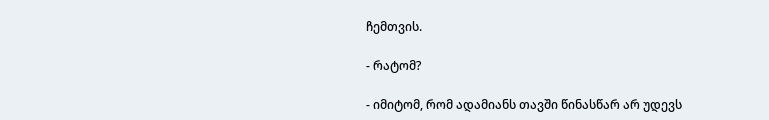ჩემთვის.

- რატომ?

- იმიტომ, რომ ადამიანს თავში წინასწარ არ უდევს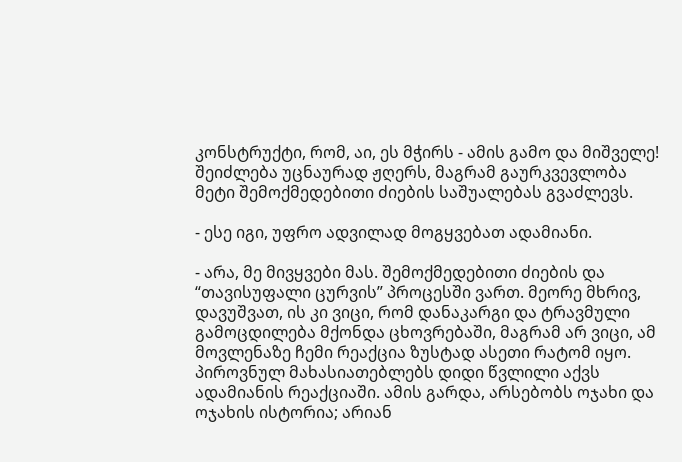კონსტრუქტი, რომ, აი, ეს მჭირს - ამის გამო და მიშველე! შეიძლება უცნაურად ჟღერს, მაგრამ გაურკვევლობა მეტი შემოქმედებითი ძიების საშუალებას გვაძლევს.

- ესე იგი, უფრო ადვილად მოგყვებათ ადამიანი.

- არა, მე მივყვები მას. შემოქმედებითი ძიების და “თავისუფალი ცურვის” პროცესში ვართ. მეორე მხრივ, დავუშვათ, ის კი ვიცი, რომ დანაკარგი და ტრავმული გამოცდილება მქონდა ცხოვრებაში, მაგრამ არ ვიცი, ამ მოვლენაზე ჩემი რეაქცია ზუსტად ასეთი რატომ იყო. პიროვნულ მახასიათებლებს დიდი წვლილი აქვს ადამიანის რეაქციაში. ამის გარდა, არსებობს ოჯახი და ოჯახის ისტორია; არიან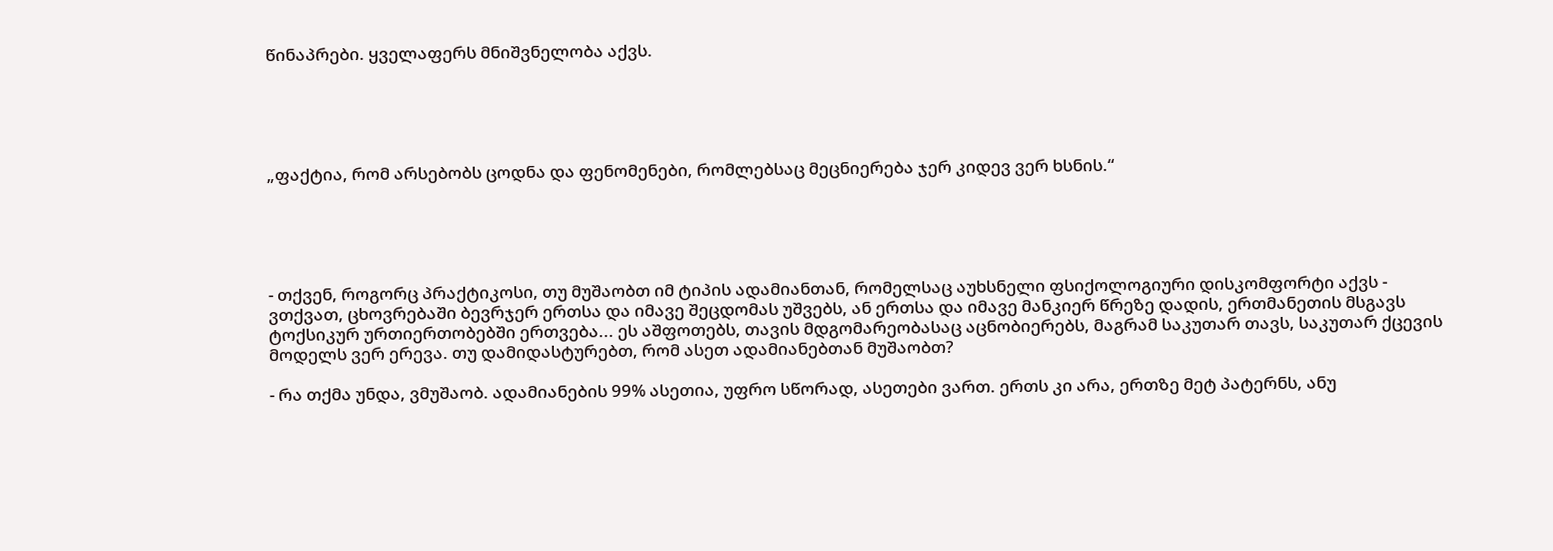წინაპრები. ყველაფერს მნიშვნელობა აქვს.





„ფაქტია, რომ არსებობს ცოდნა და ფენომენები, რომლებსაც მეცნიერება ჯერ კიდევ ვერ ხსნის.“





- თქვენ, როგორც პრაქტიკოსი, თუ მუშაობთ იმ ტიპის ადამიანთან, რომელსაც აუხსნელი ფსიქოლოგიური დისკომფორტი აქვს - ვთქვათ, ცხოვრებაში ბევრჯერ ერთსა და იმავე შეცდომას უშვებს, ან ერთსა და იმავე მანკიერ წრეზე დადის, ერთმანეთის მსგავს ტოქსიკურ ურთიერთობებში ერთვება... ეს აშფოთებს, თავის მდგომარეობასაც აცნობიერებს, მაგრამ საკუთარ თავს, საკუთარ ქცევის მოდელს ვერ ერევა. თუ დამიდასტურებთ, რომ ასეთ ადამიანებთან მუშაობთ?

- რა თქმა უნდა, ვმუშაობ. ადამიანების 99% ასეთია, უფრო სწორად, ასეთები ვართ. ერთს კი არა, ერთზე მეტ პატერნს, ანუ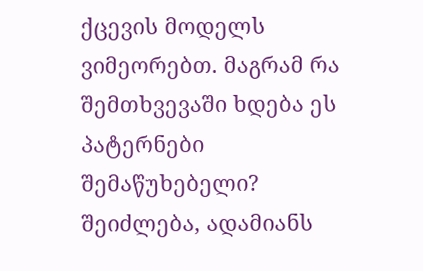ქცევის მოდელს ვიმეორებთ. მაგრამ რა შემთხვევაში ხდება ეს პატერნები შემაწუხებელი? შეიძლება, ადამიანს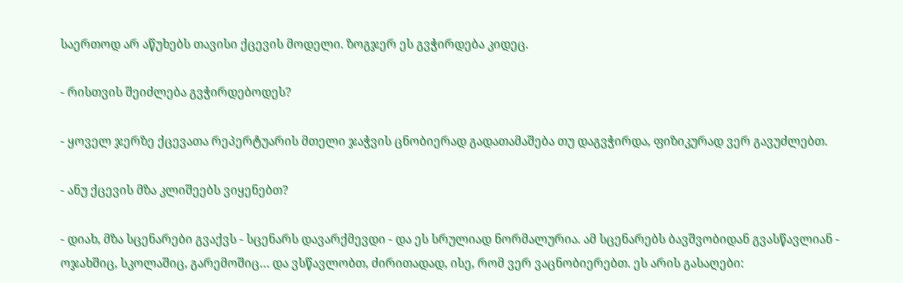საერთოდ არ აწუხებს თავისი ქცევის მოდელი. ზოგჯერ ეს გვჭირდება კიდეც.

- რისთვის შეიძლება გვჭირდებოდეს?

- ყოველ ჯერზე ქცევათა რეპერტუარის მთელი ჯაჭვის ცნობიერად გადათამაშება თუ დაგვჭირდა, ფიზიკურად ვერ გავუძლებთ.

- ანუ ქცევის მზა კლიშეებს ვიყენებთ?

- დიახ, მზა სცენარები გვაქვს - სცენარს დავარქმევდი - და ეს სრულიად ნორმალურია. ამ სცენარებს ბავშვობიდან გვასწავლიან - ოჯახშიც, სკოლაშიც, გარემოშიც… და ვსწავლობთ, ძირითადად, ისე, რომ ვერ ვაცნობიერებთ. ეს არის გასაღები: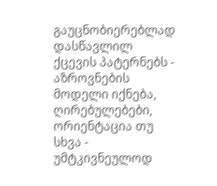გაუცნობიერებლად დასწავლილ ქცევის პატერნებს - აზროვნების მოდელი იქნება, ღირებულებები, ორიენტაცია თუ სხვა - უმტკივნეულოდ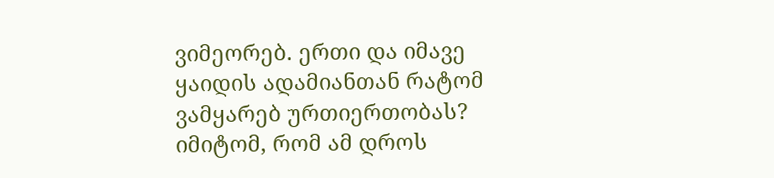ვიმეორებ. ერთი და იმავე ყაიდის ადამიანთან რატომ ვამყარებ ურთიერთობას?  იმიტომ, რომ ამ დროს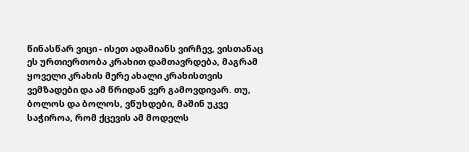წინასწარ ვიცი - ისეთ ადამიანს ვირჩევ, ვისთანაც ეს ურთიერთობა კრახით დამთავრდება, მაგრამ ყოველი კრახის მერე ახალი კრახისთვის ვემზადები და ამ წრიდან ვერ გამოვდივარ. თუ, ბოლოს და ბოლოს, ვწუხდები, მაშინ უკვე საჭიროა, რომ ქცევის ამ მოდელს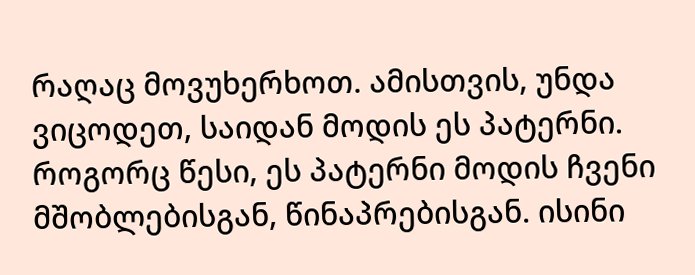რაღაც მოვუხერხოთ. ამისთვის, უნდა ვიცოდეთ, საიდან მოდის ეს პატერნი. როგორც წესი, ეს პატერნი მოდის ჩვენი მშობლებისგან, წინაპრებისგან. ისინი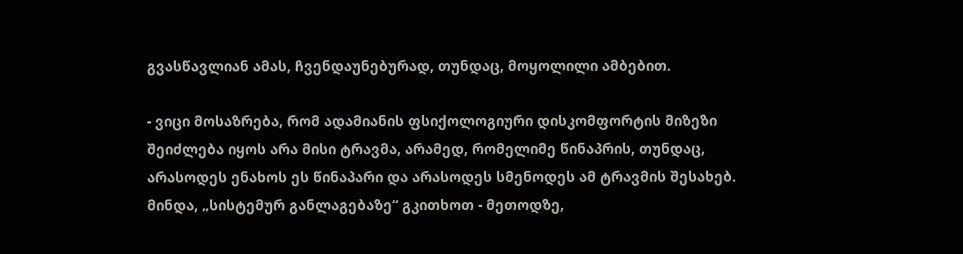გვასწავლიან ამას, ჩვენდაუნებურად, თუნდაც, მოყოლილი ამბებით.

- ვიცი მოსაზრება, რომ ადამიანის ფსიქოლოგიური დისკომფორტის მიზეზი შეიძლება იყოს არა მისი ტრავმა, არამედ, რომელიმე წინაპრის, თუნდაც, არასოდეს ენახოს ეს წინაპარი და არასოდეს სმენოდეს ამ ტრავმის შესახებ.  მინდა, „სისტემურ განლაგებაზე“ გკითხოთ - მეთოდზე,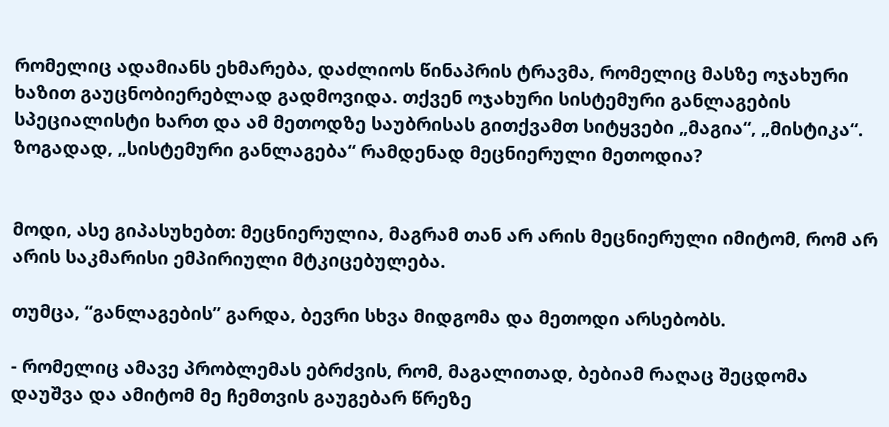რომელიც ადამიანს ეხმარება, დაძლიოს წინაპრის ტრავმა, რომელიც მასზე ოჯახური ხაზით გაუცნობიერებლად გადმოვიდა. თქვენ ოჯახური სისტემური განლაგების სპეციალისტი ხართ და ამ მეთოდზე საუბრისას გითქვამთ სიტყვები „მაგია“, „მისტიკა“. ზოგადად, „სისტემური განლაგება“ რამდენად მეცნიერული მეთოდია?


მოდი, ასე გიპასუხებთ: მეცნიერულია, მაგრამ თან არ არის მეცნიერული იმიტომ, რომ არ არის საკმარისი ემპირიული მტკიცებულება.

თუმცა, “განლაგების” გარდა, ბევრი სხვა მიდგომა და მეთოდი არსებობს.

- რომელიც ამავე პრობლემას ებრძვის, რომ, მაგალითად, ბებიამ რაღაც შეცდომა დაუშვა და ამიტომ მე ჩემთვის გაუგებარ წრეზე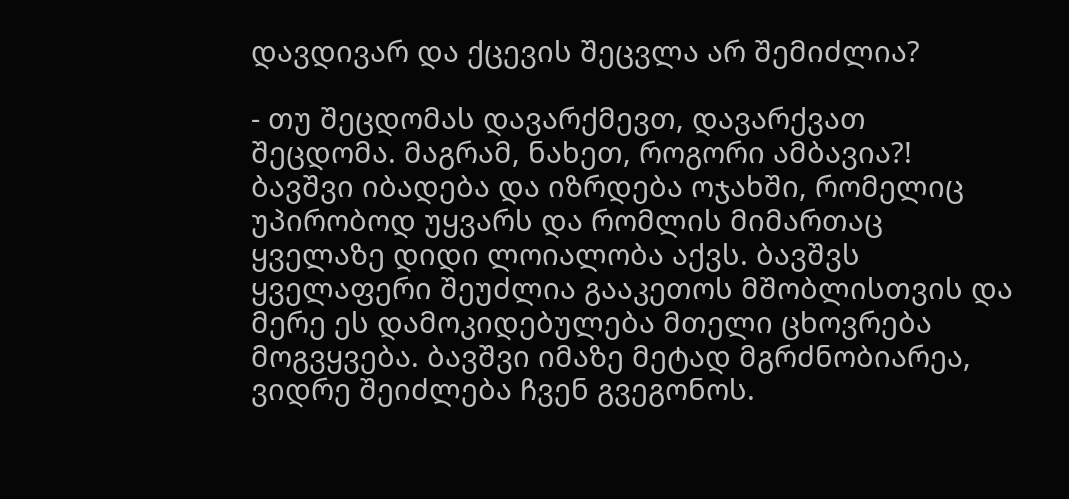დავდივარ და ქცევის შეცვლა არ შემიძლია?

- თუ შეცდომას დავარქმევთ, დავარქვათ შეცდომა. მაგრამ, ნახეთ, როგორი ამბავია?! ბავშვი იბადება და იზრდება ოჯახში, რომელიც უპირობოდ უყვარს და რომლის მიმართაც ყველაზე დიდი ლოიალობა აქვს. ბავშვს ყველაფერი შეუძლია გააკეთოს მშობლისთვის და მერე ეს დამოკიდებულება მთელი ცხოვრება მოგვყვება. ბავშვი იმაზე მეტად მგრძნობიარეა, ვიდრე შეიძლება ჩვენ გვეგონოს.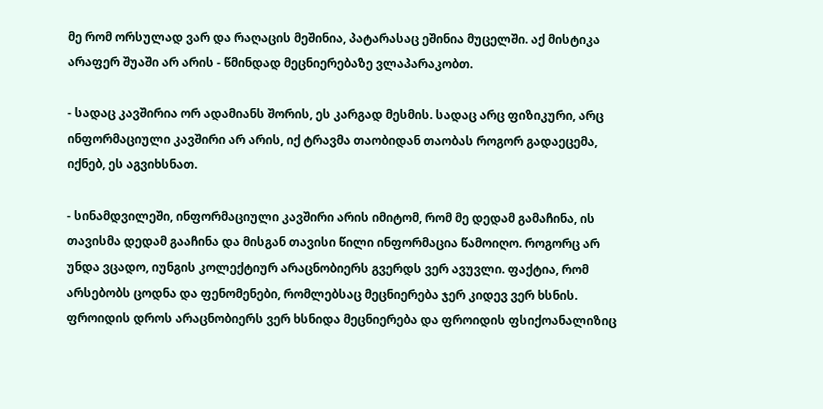მე რომ ორსულად ვარ და რაღაცის მეშინია, პატარასაც ეშინია მუცელში. აქ მისტიკა არაფერ შუაში არ არის - წმინდად მეცნიერებაზე ვლაპარაკობთ.

- სადაც კავშირია ორ ადამიანს შორის, ეს კარგად მესმის. სადაც არც ფიზიკური, არც ინფორმაციული კავშირი არ არის, იქ ტრავმა თაობიდან თაობას როგორ გადაეცემა, იქნებ, ეს აგვიხსნათ.

- სინამდვილეში, ინფორმაციული კავშირი არის იმიტომ, რომ მე დედამ გამაჩინა, ის თავისმა დედამ გააჩინა და მისგან თავისი წილი ინფორმაცია წამოიღო. როგორც არ უნდა ვცადო, იუნგის კოლექტიურ არაცნობიერს გვერდს ვერ ავუვლი. ფაქტია, რომ არსებობს ცოდნა და ფენომენები, რომლებსაც მეცნიერება ჯერ კიდევ ვერ ხსნის. ფროიდის დროს არაცნობიერს ვერ ხსნიდა მეცნიერება და ფროიდის ფსიქოანალიზიც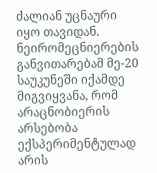ძალიან უცნაური იყო თავიდან. ნეირომეცნიერების განვითარებამ მე-20 საუკუნეში იქამდე მიგვიყვანა, რომ არაცნობიერის არსებობა ექსპერიმენტულად არის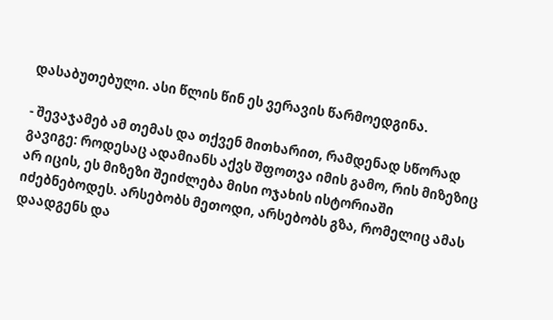დასაბუთებული. ასი წლის წინ ეს ვერავის წარმოედგინა.

- შევაჯამებ ამ თემას და თქვენ მითხარით, რამდენად სწორად გავიგე: როდესაც ადამიანს აქვს შფოთვა იმის გამო, რის მიზეზიც არ იცის, ეს მიზეზი შეიძლება მისი ოჯახის ისტორიაში იძებნებოდეს. არსებობს მეთოდი, არსებობს გზა, რომელიც ამას დაადგენს და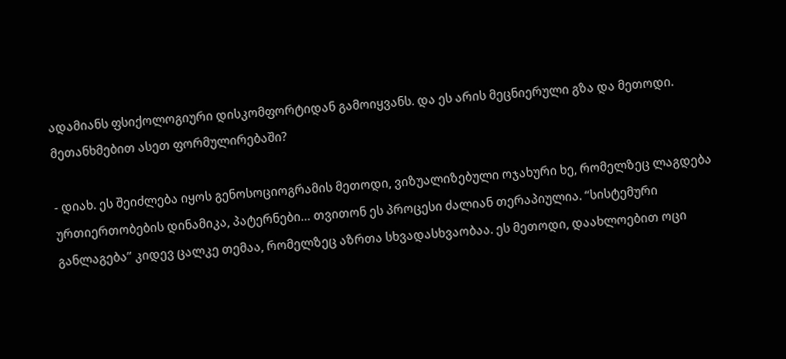ადამიანს ფსიქოლოგიური დისკომფორტიდან გამოიყვანს. და ეს არის მეცნიერული გზა და მეთოდი. მეთანხმებით ასეთ ფორმულირებაში?

- დიახ. ეს შეიძლება იყოს გენოსოციოგრამის მეთოდი, ვიზუალიზებული ოჯახური ხე, რომელზეც ლაგდება ურთიერთობების დინამიკა, პატერნები… თვითონ ეს პროცესი ძალიან თერაპიულია. “სისტემური განლაგება” კიდევ ცალკე თემაა, რომელზეც აზრთა სხვადასხვაობაა. ეს მეთოდი, დაახლოებით ოცი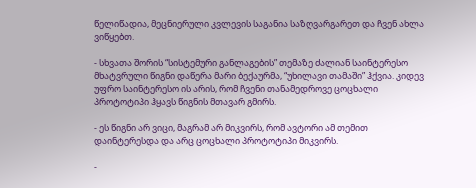წელიწადია, მეცნიერული კვლევის საგანია საზღვარგარეთ და ჩვენ ახლა ვიწყებთ.

- სხვათა შორის “სისტემური განლაგების” თემაზე ძალიან საინტერესო მხატვრული წიგნი დაწერა მარი ბექაურმა, “უხილავი თამაში” ჰქვია. კიდევ უფრო საინტერესო ის არის, რომ ჩვენი თანამედროვე ცოცხალი პროტოტიპი ჰყავს წიგნის მთავარ გმირს.

- ეს წიგნი არ ვიცი, მაგრამ არ მიკვირს, რომ ავტორი ამ თემით დაინტერესდა და არც ცოცხალი პროტოტიპი მიკვირს.

-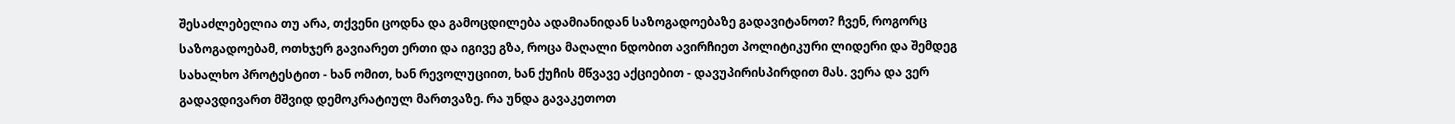შესაძლებელია თუ არა, თქვენი ცოდნა და გამოცდილება ადამიანიდან საზოგადოებაზე გადავიტანოთ? ჩვენ, როგორც საზოგადოებამ, ოთხჯერ გავიარეთ ერთი და იგივე გზა, როცა მაღალი ნდობით ავირჩიეთ პოლიტიკური ლიდერი და შემდეგ სახალხო პროტესტით - ხან ომით, ხან რევოლუციით, ხან ქუჩის მწვავე აქციებით - დავუპირისპირდით მას. ვერა და ვერ გადავდივართ მშვიდ დემოკრატიულ მართვაზე. რა უნდა გავაკეთოთ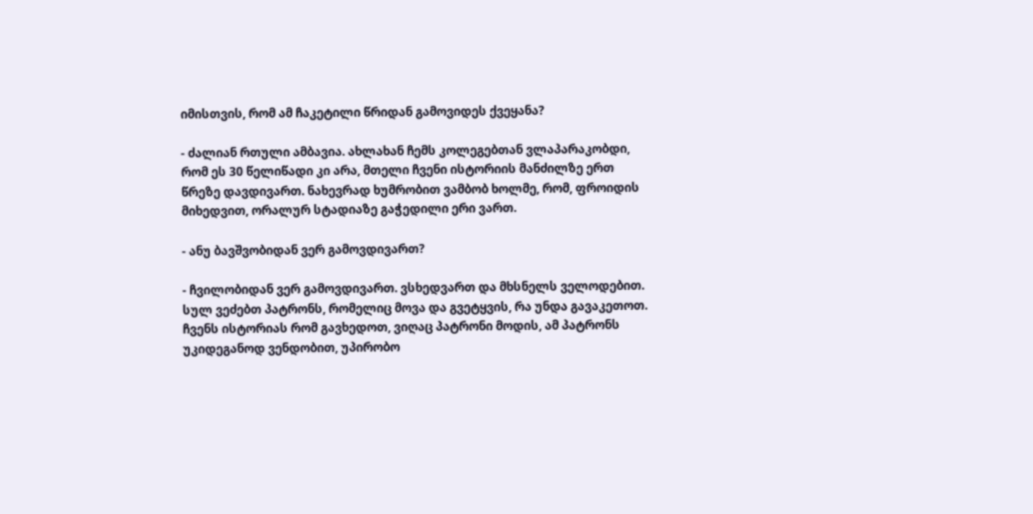იმისთვის, რომ ამ ჩაკეტილი წრიდან გამოვიდეს ქვეყანა?

- ძალიან რთული ამბავია. ახლახან ჩემს კოლეგებთან ვლაპარაკობდი, რომ ეს 30 წელიწადი კი არა, მთელი ჩვენი ისტორიის მანძილზე ერთ წრეზე დავდივართ. ნახევრად ხუმრობით ვამბობ ხოლმე, რომ, ფროიდის მიხედვით, ორალურ სტადიაზე გაჭედილი ერი ვართ.

- ანუ ბავშვობიდან ვერ გამოვდივართ?

- ჩვილობიდან ვერ გამოვდივართ. ვსხედვართ და მხსნელს ველოდებით. სულ ვეძებთ პატრონს, რომელიც მოვა და გვეტყვის, რა უნდა გავაკეთოთ. ჩვენს ისტორიას რომ გავხედოთ, ვიღაც პატრონი მოდის, ამ პატრონს უკიდეგანოდ ვენდობით, უპირობო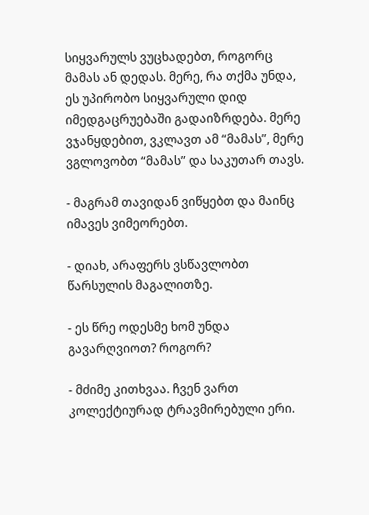სიყვარულს ვუცხადებთ, როგორც მამას ან დედას. მერე, რა თქმა უნდა, ეს უპირობო სიყვარული დიდ იმედგაცრუებაში გადაიზრდება. მერე ვჯანყდებით, ვკლავთ ამ “მამას”, მერე ვგლოვობთ “მამას” და საკუთარ თავს.

- მაგრამ თავიდან ვიწყებთ და მაინც იმავეს ვიმეორებთ.

- დიახ, არაფერს ვსწავლობთ წარსულის მაგალითზე.

- ეს წრე ოდესმე ხომ უნდა გავარღვიოთ? როგორ?

- მძიმე კითხვაა. ჩვენ ვართ კოლექტიურად ტრავმირებული ერი.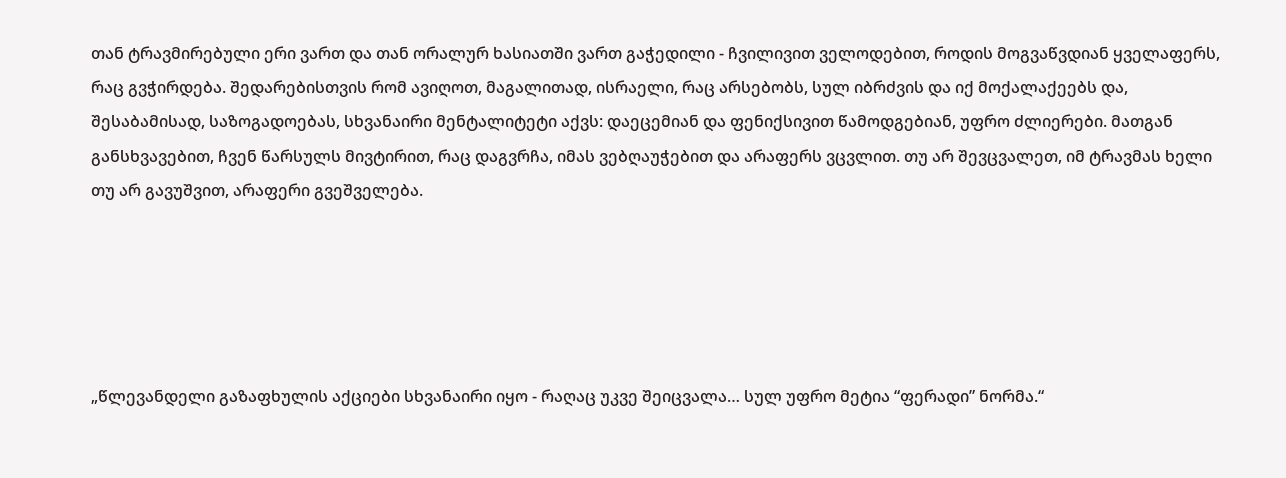თან ტრავმირებული ერი ვართ და თან ორალურ ხასიათში ვართ გაჭედილი - ჩვილივით ველოდებით, როდის მოგვაწვდიან ყველაფერს, რაც გვჭირდება. შედარებისთვის რომ ავიღოთ, მაგალითად, ისრაელი, რაც არსებობს, სულ იბრძვის და იქ მოქალაქეებს და, შესაბამისად, საზოგადოებას, სხვანაირი მენტალიტეტი აქვს: დაეცემიან და ფენიქსივით წამოდგებიან, უფრო ძლიერები. მათგან განსხვავებით, ჩვენ წარსულს მივტირით, რაც დაგვრჩა, იმას ვებღაუჭებით და არაფერს ვცვლით. თუ არ შევცვალეთ, იმ ტრავმას ხელი თუ არ გავუშვით, არაფერი გვეშველება.





„წლევანდელი გაზაფხულის აქციები სხვანაირი იყო - რაღაც უკვე შეიცვალა… სულ უფრო მეტია “ფერადი” ნორმა.“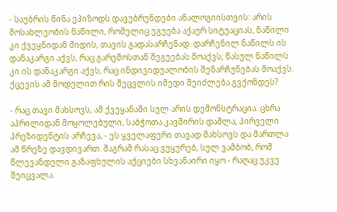- საუბრის წინა ეპიზოდს დავუბრუნდები ანალოგიისთვის: არის მოსახლეობის ნაწილი, რომელიც ეგუება აქაურ სიტუაციას, ნაწილი კი ქვეყნიდან მიდის, თავის გადასარჩენად. დარჩენილ ნაწილს ის დანაკარგი აქვს, რაც გარემოსთან შეგუებას მოაქვს; წასულ ნაწილს კი ის დანაკარგი აქვს, რაც ინდივიდუალობის შენარჩუნებას მოაქვს. ქცევის ამ მოდელით რის შეცვლის იმედი შეიძლება გვქონდეს?

- რაც თავი მახსოვს, ამ ქვეყანაში სულ არის დემონსტრაცია. ცხრა აპრილიდან მოყოლებული, საბჭოთა კავშირის დაშლა, პირველი პრეზიდენტის არჩევა, - ეს ყველაფერი თავად მახსოვს და მართლა ამ წრეზე დავდივართ. მაგრამ რასაც ვუყურებ, სულ ვამბობ, რომ წლევანდელი გაზაფხულის აქციები სხვანაირი იყო - რაღაც უკვე შეიცვალა.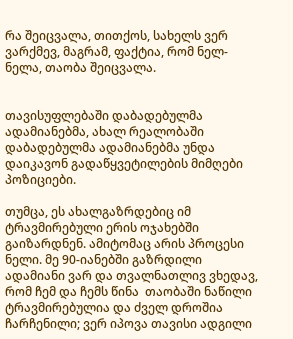რა შეიცვალა, თითქოს, სახელს ვერ ვარქმევ, მაგრამ, ფაქტია, რომ ნელ-ნელა, თაობა შეიცვალა.


თავისუფლებაში დაბადებულმა ადამიანებმა, ახალ რეალობაში დაბადებულმა ადამიანებმა უნდა დაიკავონ გადაწყვეტილების მიმღები პოზიციები.

თუმცა, ეს ახალგაზრდებიც იმ ტრავმირებული ერის ოჯახებში გაიზარდნენ. ამიტომაც არის პროცესი ნელი. მე 90-იანებში გაზრდილი ადამიანი ვარ და თვალნათლივ ვხედავ, რომ ჩემ და ჩემს წინა  თაობაში ნაწილი ტრავმირებულია და ძველ დროშია ჩარჩენილი; ვერ იპოვა თავისი ადგილი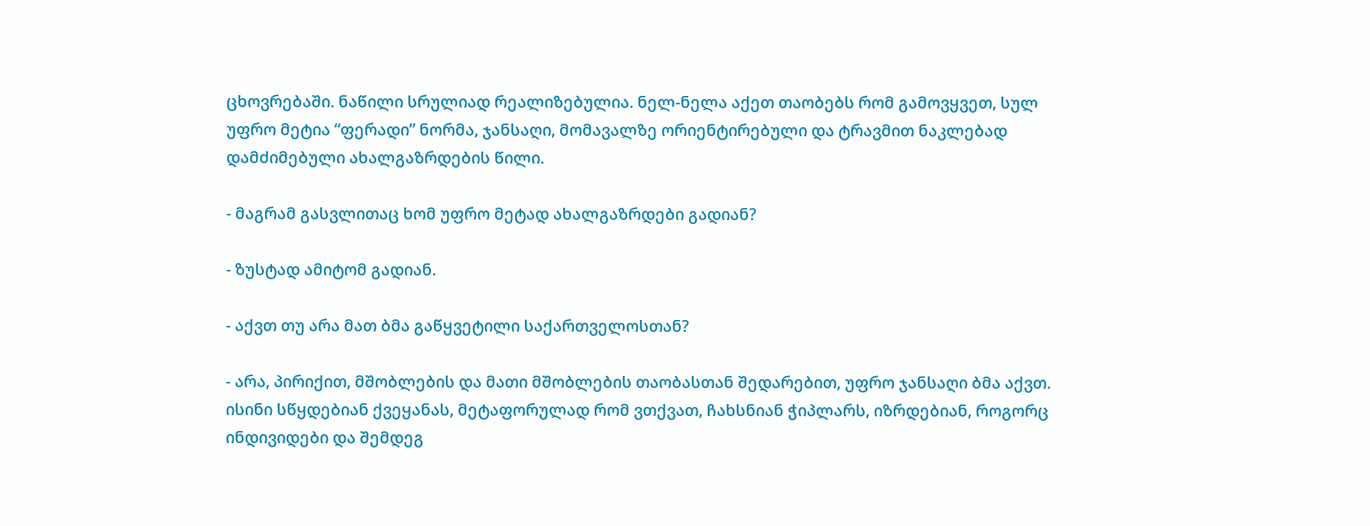ცხოვრებაში. ნაწილი სრულიად რეალიზებულია. ნელ-ნელა აქეთ თაობებს რომ გამოვყვეთ, სულ უფრო მეტია “ფერადი” ნორმა, ჯანსაღი, მომავალზე ორიენტირებული და ტრავმით ნაკლებად დამძიმებული ახალგაზრდების წილი.

- მაგრამ გასვლითაც ხომ უფრო მეტად ახალგაზრდები გადიან?

- ზუსტად ამიტომ გადიან.

- აქვთ თუ არა მათ ბმა გაწყვეტილი საქართველოსთან?

- არა, პირიქით, მშობლების და მათი მშობლების თაობასთან შედარებით, უფრო ჯანსაღი ბმა აქვთ. ისინი სწყდებიან ქვეყანას, მეტაფორულად რომ ვთქვათ, ჩახსნიან ჭიპლარს, იზრდებიან, როგორც ინდივიდები და შემდეგ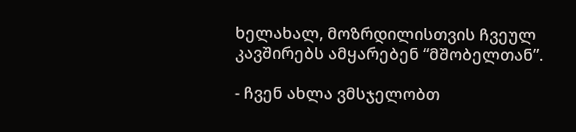ხელახალ, მოზრდილისთვის ჩვეულ კავშირებს ამყარებენ “მშობელთან”.

- ჩვენ ახლა ვმსჯელობთ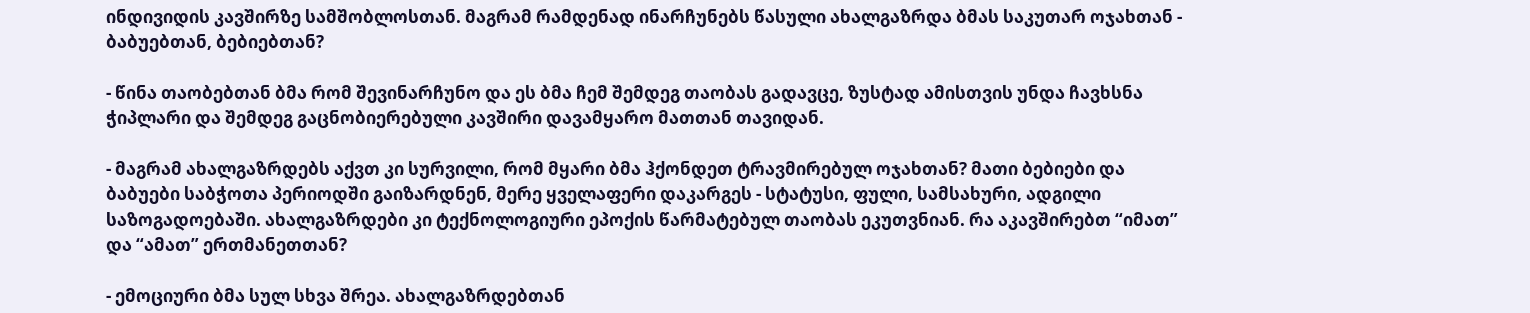ინდივიდის კავშირზე სამშობლოსთან. მაგრამ რამდენად ინარჩუნებს წასული ახალგაზრდა ბმას საკუთარ ოჯახთან - ბაბუებთან, ბებიებთან?

- წინა თაობებთან ბმა რომ შევინარჩუნო და ეს ბმა ჩემ შემდეგ თაობას გადავცე, ზუსტად ამისთვის უნდა ჩავხსნა ჭიპლარი და შემდეგ გაცნობიერებული კავშირი დავამყარო მათთან თავიდან.

- მაგრამ ახალგაზრდებს აქვთ კი სურვილი, რომ მყარი ბმა ჰქონდეთ ტრავმირებულ ოჯახთან? მათი ბებიები და ბაბუები საბჭოთა პერიოდში გაიზარდნენ, მერე ყველაფერი დაკარგეს - სტატუსი, ფული, სამსახური, ადგილი საზოგადოებაში. ახალგაზრდები კი ტექნოლოგიური ეპოქის წარმატებულ თაობას ეკუთვნიან. რა აკავშირებთ “იმათ” და “ამათ” ერთმანეთთან?

- ემოციური ბმა სულ სხვა შრეა. ახალგაზრდებთან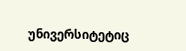უნივერსიტეტიც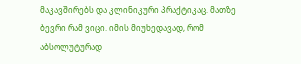მაკავშირებს და კლინიკური პრაქტიკაც. მათზე ბევრი რამ ვიცი. იმის მიუხედავად, რომ აბსოლუტურად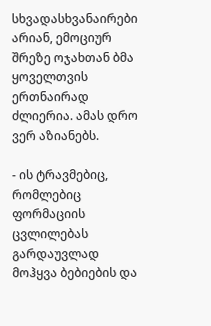სხვადასხვანაირები არიან, ემოციურ შრეზე ოჯახთან ბმა ყოველთვის ერთნაირად ძლიერია. ამას დრო ვერ აზიანებს.

- ის ტრავმებიც, რომლებიც ფორმაციის ცვლილებას გარდაუვლად მოჰყვა ბებიების და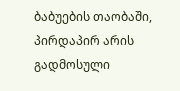ბაბუების თაობაში, პირდაპირ არის გადმოსული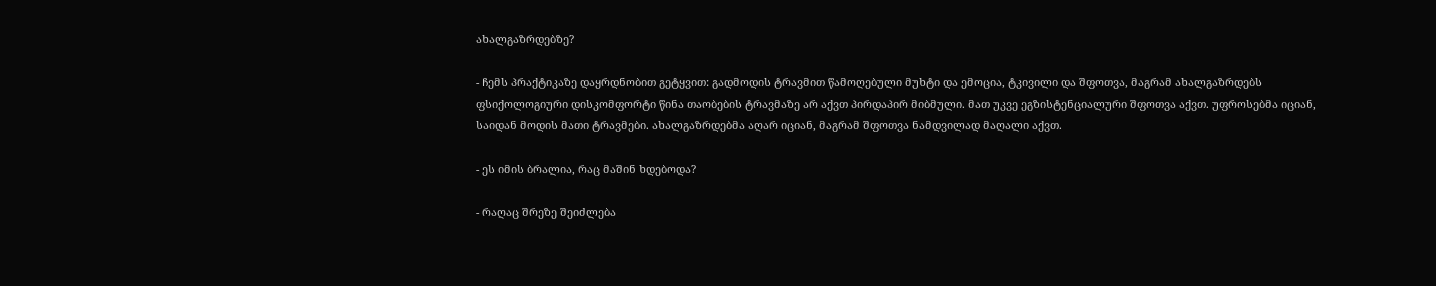ახალგაზრდებზე?

- ჩემს პრაქტიკაზე დაყრდნობით გეტყვით: გადმოდის ტრავმით წამოღებული მუხტი და ემოცია, ტკივილი და შფოთვა, მაგრამ ახალგაზრდებს ფსიქოლოგიური დისკომფორტი წინა თაობების ტრავმაზე არ აქვთ პირდაპირ მიბმული. მათ უკვე ეგზისტენციალური შფოთვა აქვთ. უფროსებმა იციან, საიდან მოდის მათი ტრავმები. ახალგაზრდებმა აღარ იციან, მაგრამ შფოთვა ნამდვილად მაღალი აქვთ.

- ეს იმის ბრალია, რაც მაშინ ხდებოდა?

- რაღაც შრეზე შეიძლება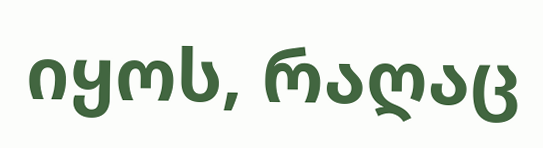იყოს, რაღაც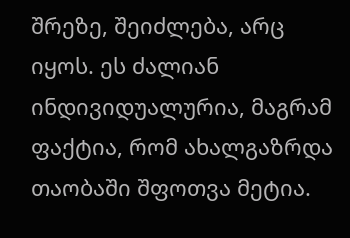შრეზე, შეიძლება, არც იყოს. ეს ძალიან ინდივიდუალურია, მაგრამ ფაქტია, რომ ახალგაზრდა თაობაში შფოთვა მეტია.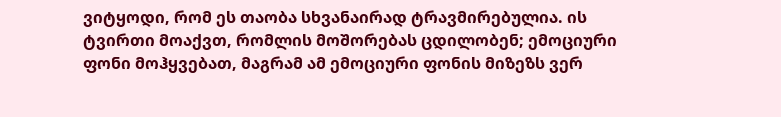ვიტყოდი, რომ ეს თაობა სხვანაირად ტრავმირებულია. ის ტვირთი მოაქვთ, რომლის მოშორებას ცდილობენ; ემოციური ფონი მოჰყვებათ, მაგრამ ამ ემოციური ფონის მიზეზს ვერ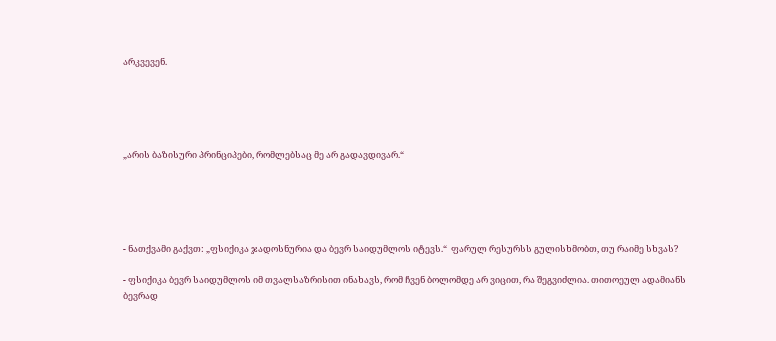არკვევენ.





„არის ბაზისური პრინციპები, რომლებსაც მე არ გადავდივარ.“





- ნათქვამი გაქვთ: „ფსიქიკა ჯადოსნურია და ბევრ საიდუმლოს იტევს.“  ფარულ რესურსს გულისხმობთ, თუ რაიმე სხვას?

- ფსიქიკა ბევრ საიდუმლოს იმ თვალსაზრისით ინახავს, რომ ჩვენ ბოლომდე არ ვიცით, რა შეგვიძლია. თითოეულ ადამიანს ბევრად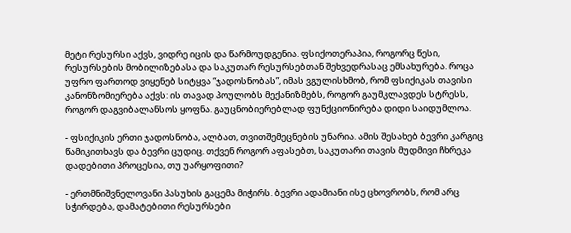მეტი რესურსი აქვს, ვიდრე იცის და წარმოუდგენია. ფსიქოთერაპია, როგორც წესი, რესურსების მობილიზებასა და საკუთარ რესურსებთან შეხვედრასაც ემსახურება. როცა უფრო ფართოდ ვიყენებ სიტყვა “ჯადოსნობას”, იმას ვგულისხმობ, რომ ფსიქიკას თავისი კანონზომიერება აქვს: ის თავად პოულობს მექანიზმებს, როგორ გაუმკლავდეს სტრესს, როგორ დაგვიბალანსოს ყოფნა. გაუცნობიერებლად ფუნქციონირება დიდი საიდუმლოა.

- ფსიქიკის ერთი ჯადოსნობა, ალბათ, თვითშემეცნების უნარია. ამის შესახებ ბევრი კარგიც წამიკითხავს და ბევრი ცუდიც. თქვენ როგორ აფასებთ, საკუთარი თავის მუდმივი ჩხრეკა დადებითი პროცესია, თუ უარყოფითი?

- ერთმნიშვნელოვანი პასუხის გაცემა მიჭირს. ბევრი ადამიანი ისე ცხოვრობს, რომ არც სჭირდება, დამატებითი რესურსები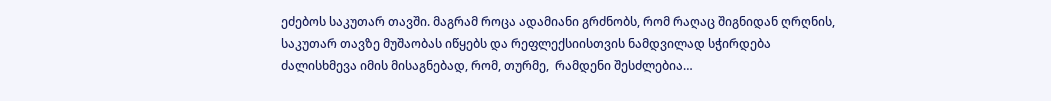ეძებოს საკუთარ თავში. მაგრამ როცა ადამიანი გრძნობს, რომ რაღაც შიგნიდან ღრღნის, საკუთარ თავზე მუშაობას იწყებს და რეფლექსიისთვის ნამდვილად სჭირდება ძალისხმევა იმის მისაგნებად, რომ, თურმე,  რამდენი შესძლებია…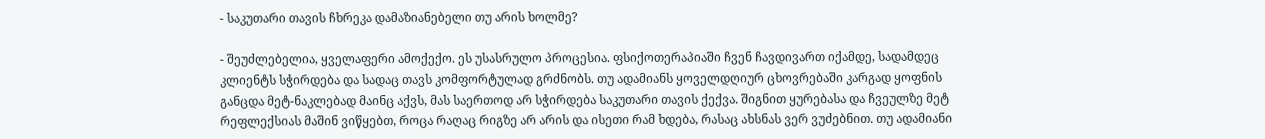- საკუთარი თავის ჩხრეკა დამაზიანებელი თუ არის ხოლმე?

- შეუძლებელია, ყველაფერი ამოქექო. ეს უსასრულო პროცესია. ფსიქოთერაპიაში ჩვენ ჩავდივართ იქამდე, სადამდეც კლიენტს სჭირდება და სადაც თავს კომფორტულად გრძნობს. თუ ადამიანს ყოველდღიურ ცხოვრებაში კარგად ყოფნის განცდა მეტ-ნაკლებად მაინც აქვს, მას საერთოდ არ სჭირდება საკუთარი თავის ქექვა. შიგნით ყურებასა და ჩვეულზე მეტ რეფლექსიას მაშინ ვიწყებთ, როცა რაღაც რიგზე არ არის და ისეთი რამ ხდება, რასაც ახსნას ვერ ვუძებნით. თუ ადამიანი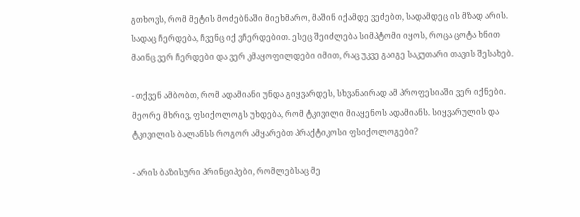გთხოვს, რომ მეტის მოძებნაში მიეხმარო, მაშინ იქამდე ვეძებთ, სადამდეც ის მზად არის. სადაც ჩერდება, ჩვენც იქ ვჩერდებით. ესეც შეიძლება სიმპტომი იყოს, როცა ცოტა ხნით მაინც ვერ ჩერდები და ვერ კმაყოფილდები იმით, რაც უკვე გაიგე საკუთარი თავის შესახებ.

- თქვენ ამბობთ, რომ ადამიანი უნდა გიყვარდეს, სხვანაირად ამ პროფესიაში ვერ იქნები. მეორე მხრივ, ფსიქოლოგს უხდება, რომ ტკივილი მიაყენოს ადამიანს. სიყვარულის და ტკივილის ბალანსს როგორ ამყარებთ პრაქტიკოსი ფსიქოლოგები?

- არის ბაზისური პრინციპები, რომლებსაც მე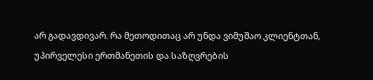არ გადავდივარ. რა მეთოდითაც არ უნდა ვიმუშაო კლიენტთან, უპირველესი ერთმანეთის და საზღვრების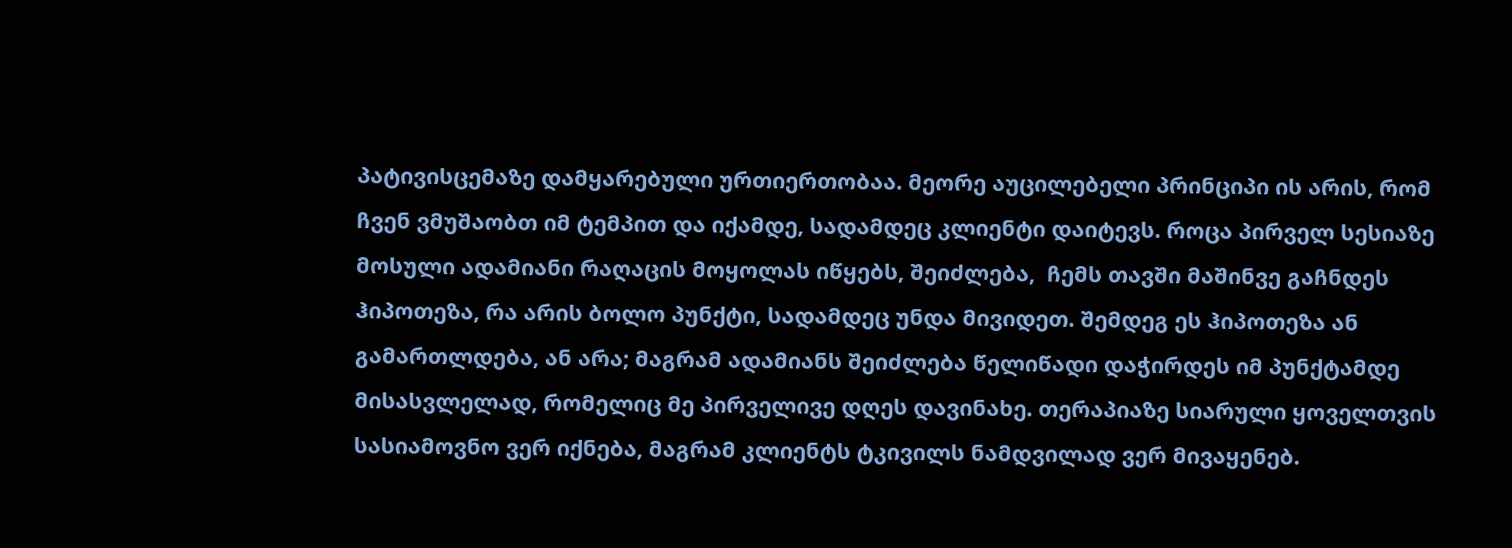პატივისცემაზე დამყარებული ურთიერთობაა. მეორე აუცილებელი პრინციპი ის არის, რომ ჩვენ ვმუშაობთ იმ ტემპით და იქამდე, სადამდეც კლიენტი დაიტევს. როცა პირველ სესიაზე მოსული ადამიანი რაღაცის მოყოლას იწყებს, შეიძლება,  ჩემს თავში მაშინვე გაჩნდეს ჰიპოთეზა, რა არის ბოლო პუნქტი, სადამდეც უნდა მივიდეთ. შემდეგ ეს ჰიპოთეზა ან გამართლდება, ან არა; მაგრამ ადამიანს შეიძლება წელიწადი დაჭირდეს იმ პუნქტამდე მისასვლელად, რომელიც მე პირველივე დღეს დავინახე. თერაპიაზე სიარული ყოველთვის სასიამოვნო ვერ იქნება, მაგრამ კლიენტს ტკივილს ნამდვილად ვერ მივაყენებ.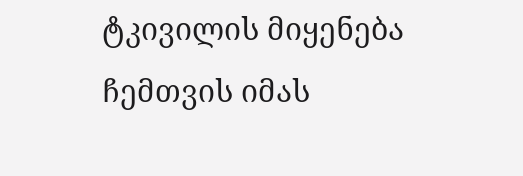ტკივილის მიყენება ჩემთვის იმას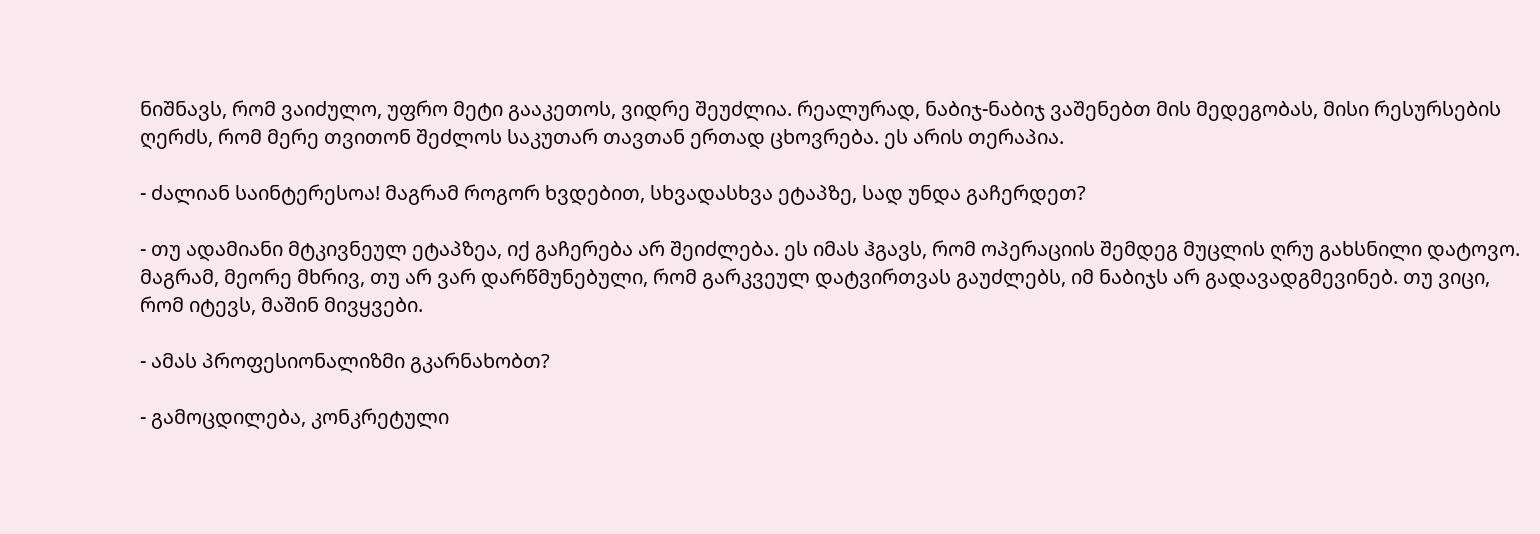ნიშნავს, რომ ვაიძულო, უფრო მეტი გააკეთოს, ვიდრე შეუძლია. რეალურად, ნაბიჯ-ნაბიჯ ვაშენებთ მის მედეგობას, მისი რესურსების ღერძს, რომ მერე თვითონ შეძლოს საკუთარ თავთან ერთად ცხოვრება. ეს არის თერაპია.

- ძალიან საინტერესოა! მაგრამ როგორ ხვდებით, სხვადასხვა ეტაპზე, სად უნდა გაჩერდეთ?

- თუ ადამიანი მტკივნეულ ეტაპზეა, იქ გაჩერება არ შეიძლება. ეს იმას ჰგავს, რომ ოპერაციის შემდეგ მუცლის ღრუ გახსნილი დატოვო. მაგრამ, მეორე მხრივ, თუ არ ვარ დარწმუნებული, რომ გარკვეულ დატვირთვას გაუძლებს, იმ ნაბიჯს არ გადავადგმევინებ. თუ ვიცი, რომ იტევს, მაშინ მივყვები.

- ამას პროფესიონალიზმი გკარნახობთ?

- გამოცდილება, კონკრეტული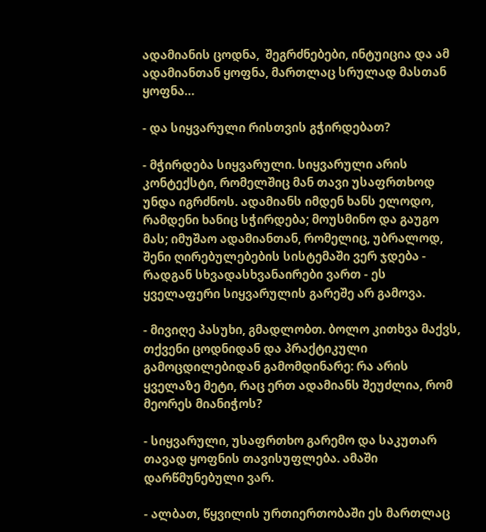ადამიანის ცოდნა,  შეგრძნებები, ინტუიცია და ამ ადამიანთან ყოფნა, მართლაც სრულად მასთან ყოფნა…

- და სიყვარული რისთვის გჭირდებათ?

- მჭირდება სიყვარული. სიყვარული არის კონტექსტი, რომელშიც მან თავი უსაფრთხოდ უნდა იგრძნოს. ადამიანს იმდენ ხანს ელოდო, რამდენი ხანიც სჭირდება; მოუსმინო და გაუგო მას; იმუშაო ადამიანთან, რომელიც, უბრალოდ, შენი ღირებულებების სისტემაში ვერ ჯდება - რადგან სხვადასხვანაირები ვართ - ეს ყველაფერი სიყვარულის გარეშე არ გამოვა.

- მივიღე პასუხი, გმადლობთ. ბოლო კითხვა მაქვს, თქვენი ცოდნიდან და პრაქტიკული გამოცდილებიდან გამომდინარე: რა არის ყველაზე მეტი, რაც ერთ ადამიანს შეუძლია, რომ მეორეს მიანიჭოს?

- სიყვარული, უსაფრთხო გარემო და საკუთარ თავად ყოფნის თავისუფლება. ამაში დარწმუნებული ვარ.

- ალბათ, წყვილის ურთიერთობაში ეს მართლაც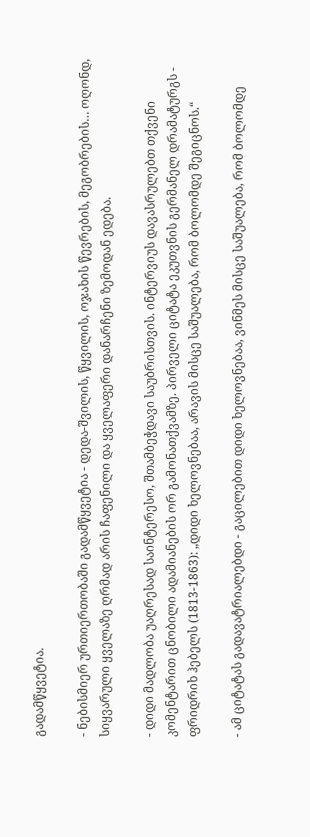გადამწყვეტია.

- ნებისმიერ ურთიერთობაში გადამწყვეტია - დედა-შვილის, წყვილის, ოჯახის წევრების, მეგობრების… ოღონდ, სიყვარული ყველაზე ღრმად არის ჩაფენილი და ყველაფერი დანარჩენი ზემოდან ედება.

- დიდი მადლობა უაღრესად საინტერესო, შთამბეჭდავი საუბრისთვის. ინტერვიუს დავასრულებთ თქვენი კომენტარით ცნობილი ადამიანების ორ გამონათქვამზე. პირველი ციტატა ეკუთვნის გერმანელ დრამატურგს - ფრიდრიხ ჰებელს (1813-1863): „დიდი ხელოვნებაა, არავის მისცე საშუალება, რომ ბოლომდე შეგიცნოს.“

- ამ ციტატას გადავატრიალებდი - გაცილებით დიდი ხელოვნებაა, ვინმეს მისცე საშუალება, რომ ბოლომდე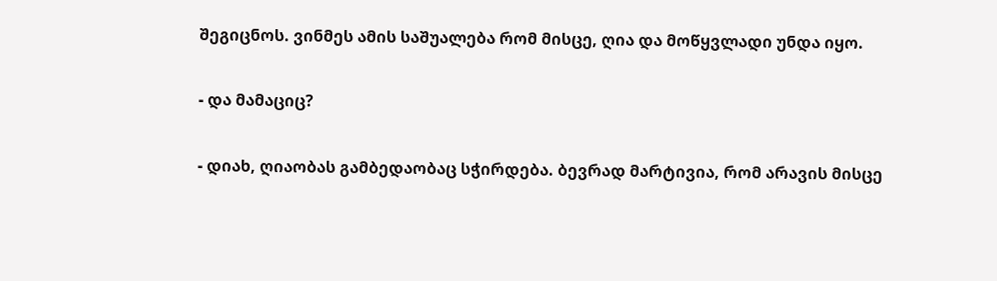შეგიცნოს. ვინმეს ამის საშუალება რომ მისცე, ღია და მოწყვლადი უნდა იყო.

- და მამაციც?

- დიახ, ღიაობას გამბედაობაც სჭირდება. ბევრად მარტივია, რომ არავის მისცე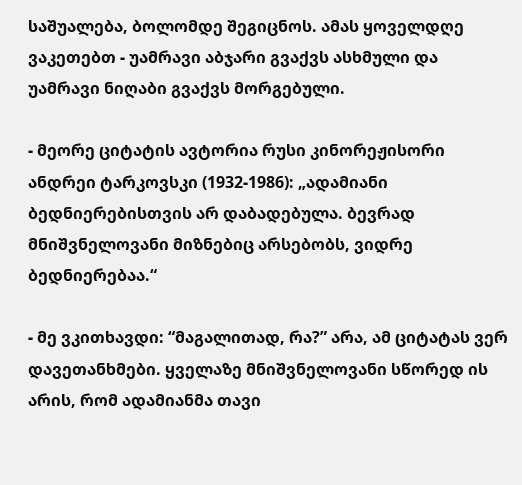საშუალება, ბოლომდე შეგიცნოს. ამას ყოველდღე ვაკეთებთ - უამრავი აბჯარი გვაქვს ასხმული და უამრავი ნიღაბი გვაქვს მორგებული.

- მეორე ციტატის ავტორია რუსი კინორეჟისორი ანდრეი ტარკოვსკი (1932-1986): „ადამიანი ბედნიერებისთვის არ დაბადებულა. ბევრად მნიშვნელოვანი მიზნებიც არსებობს, ვიდრე ბედნიერებაა.“

- მე ვკითხავდი: “მაგალითად, რა?” არა, ამ ციტატას ვერ დავეთანხმები. ყველაზე მნიშვნელოვანი სწორედ ის არის, რომ ადამიანმა თავი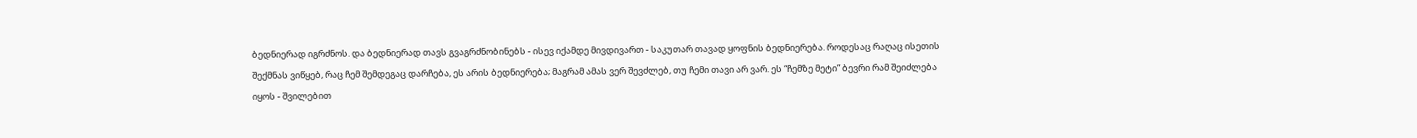ბედნიერად იგრძნოს. და ბედნიერად თავს გვაგრძნობინებს - ისევ იქამდე მივდივართ - საკუთარ თავად ყოფნის ბედნიერება. როდესაც რაღაც ისეთის შექმნას ვიწყებ, რაც ჩემ შემდეგაც დარჩება, ეს არის ბედნიერება; მაგრამ ამას ვერ შევძლებ, თუ ჩემი თავი არ ვარ. ეს “ჩემზე მეტი” ბევრი რამ შეიძლება იყოს - შვილებით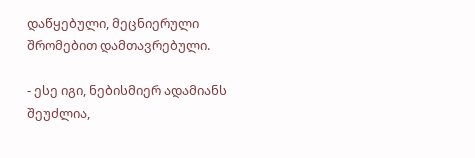დაწყებული, მეცნიერული შრომებით დამთავრებული.

- ესე იგი, ნებისმიერ ადამიანს შეუძლია,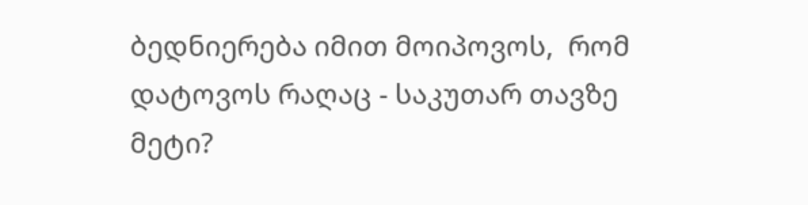ბედნიერება იმით მოიპოვოს,  რომ დატოვოს რაღაც - საკუთარ თავზე მეტი?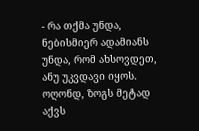- რა თქმა უნდა, ნებისმიერ ადამიანს უნდა, რომ ახსოვდეთ, ანუ უკვდავი იყოს. ოღონდ, ზოგს მეტად აქვს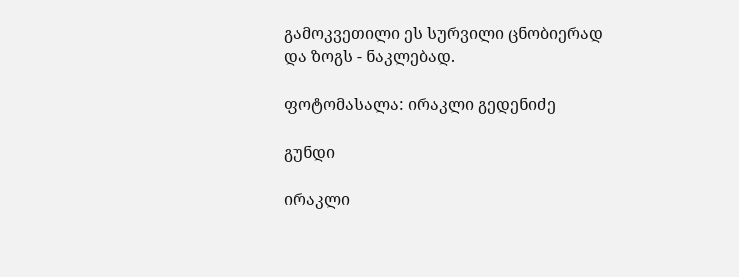გამოკვეთილი ეს სურვილი ცნობიერად და ზოგს - ნაკლებად.

ფოტომასალა: ირაკლი გედენიძე

გუნდი

ირაკლი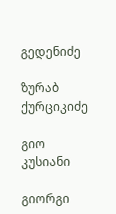გედენიძე

ზურაბ ქურციკიძე

გიო კუსიანი

გიორგი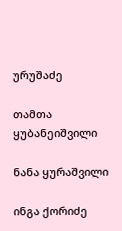ურუშაძე

თამთა ყუბანეიშვილი

ნანა ყურაშვილი

ინგა ქორიძე